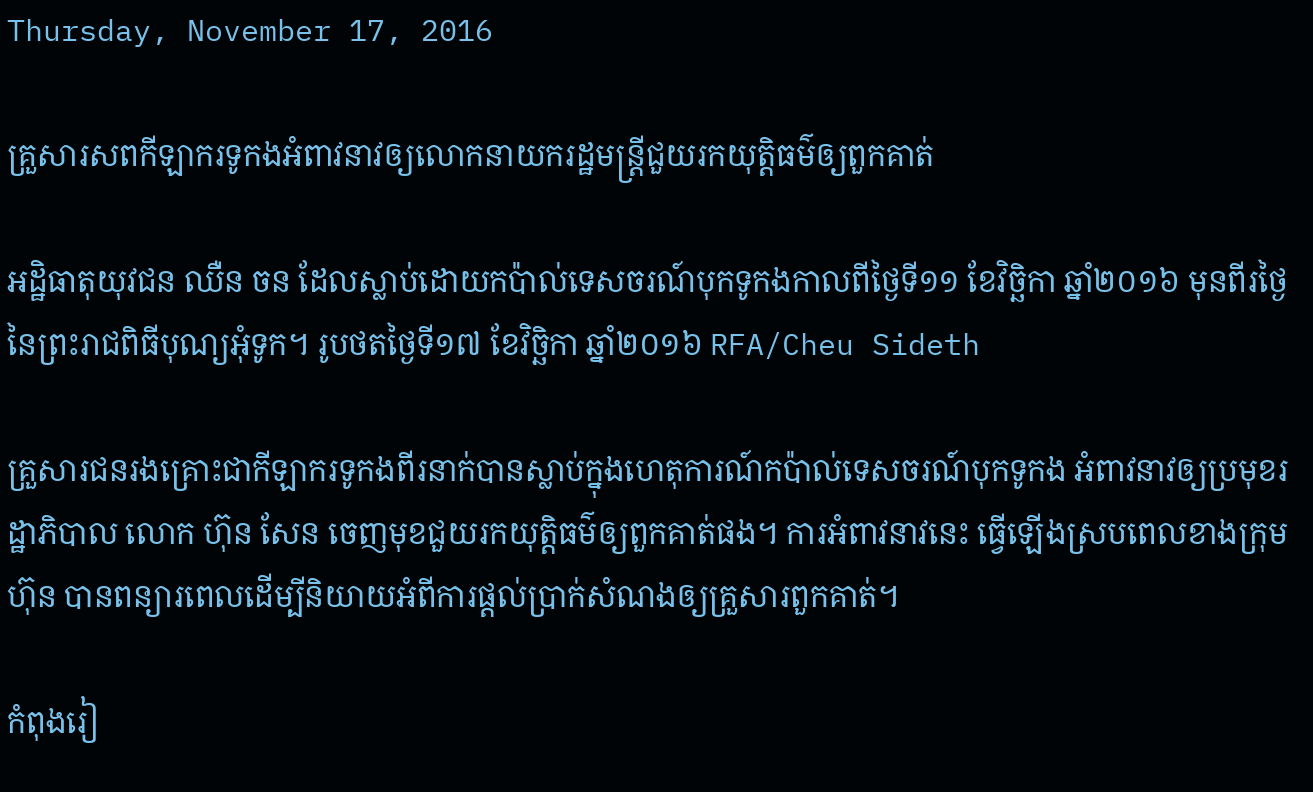Thursday, November 17, 2016

គ្រួសារសពកីឡាករទូកងអំពាវនាវឲ្យលោកនាយករដ្ឋមន្ត្រីជួយរកយុត្តិធម៌ឲ្យពួកគាត់

អដ្ឋិធាតុយុវជន ឈឺន ចន ដែលស្លាប់ដោយកប៉ាល់ទេសចរណ៍បុកទូកងកាលពីថ្ងៃទី១១ ខែវិច្ឆិកា ឆ្នាំ២០១៦ មុនពីរថ្ងៃនៃព្រះរាជពិធីបុណ្យអុំទូក។ រូបថតថ្ងៃទី១៧ ខែវិច្ឆិកា ឆ្នាំ២០១៦ RFA/Cheu Sideth

គ្រួសារជនរងគ្រោះជាកីឡាករទូកងពីរនាក់បានស្លាប់ក្នុងហេតុការណ៍កប៉ាល់ទេសចរណ៍បុកទូកង អំពាវនាវឲ្យប្រមុខរដ្ឋាភិបាល លោក ហ៊ុន សែន ចេញមុខជួយរកយុត្តិធម៌ឲ្យពួកគាត់ផង។ ការអំពាវនាវនេះ ធ្វើឡើងស្របពេលខាងក្រុមហ៊ុន បានពន្យារពេលដើម្បីនិយាយអំពីការផ្ដល់ប្រាក់សំណងឲ្យគ្រួសារពួកគាត់។

កំពុងរៀ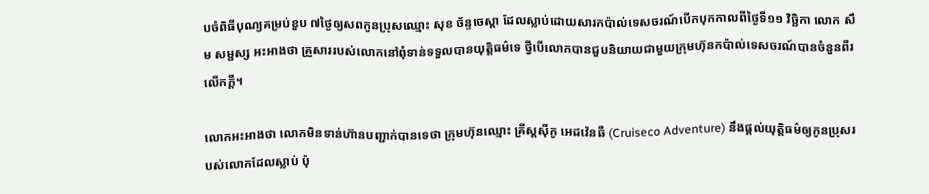បចំពិធីបុណ្យគម្រប់ខួប ៧ថ្ងៃឲ្យសពកូនប្រុសឈ្មោះ សុខ ច័ន្ទចេស្ដា ដែលស្លាប់ដោយសារកប៉ាល់ទេសចរណ៍បើកបុកកាលពីថ្ងៃទី១១ វិច្ឆិកា លោក សឹម សម្ផស្ស អះអាងថា គ្រួសាររបស់លោកនៅពុំទាន់ទទួលបានយុត្តិធម៌ទេ ថ្វីបើលោកបានជួបនិយាយជាមួយក្រុមហ៊ុនកប៉ាល់ទេសចរណ៍បានចំនួនពីរលើកក្ដី។

លោកអះអាងថា លោកមិនទាន់ហ៊ានបញ្ជាក់បានទេថា ក្រុមហ៊ុនឈ្មោះ គ្រីស្ដស៊ីកូ អេដវ៉េនឆឺ (Cruiseco Adventure) នឹងផ្ដល់យុត្តិធម៌ឲ្យកូនប្រុសរបស់លោកដែលស្លាប់ ប៉ុ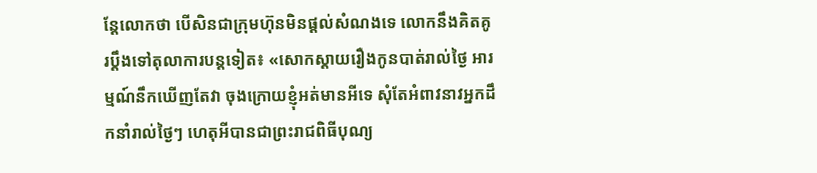ន្តែលោកថា បើសិនជាក្រុមហ៊ុនមិនផ្ដល់សំណងទេ លោកនឹងគិតគូរប្ដឹងទៅតុលាការបន្តទៀត៖ «សោកស្ដាយរឿងកូនបាត់រាល់ថ្ងៃ អារម្មណ៍នឹកឃើញតែវា ចុងក្រោយខ្ញុំអត់មានអីទេ សុំតែអំពាវនាវអ្នកដឹកនាំរាល់ថ្ងៃៗ ហេតុអីបានជាព្រះរាជពិធីបុណ្យ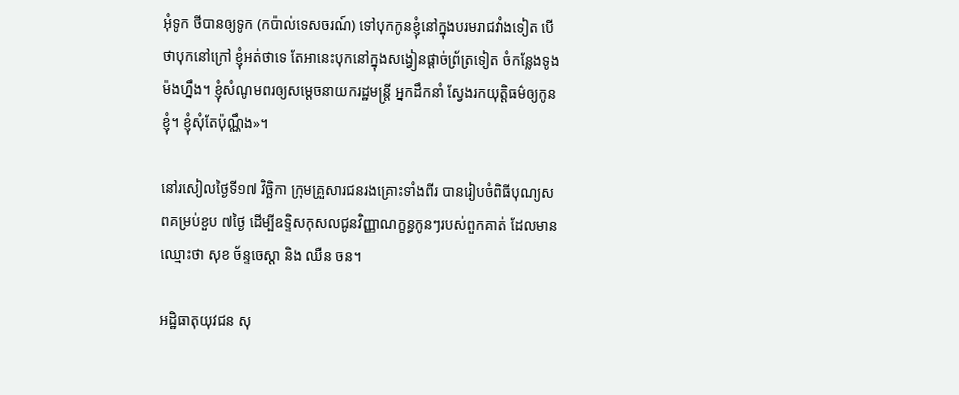អុំទូក ថីបានឲ្យទូក (កប៉ាល់ទេសចរណ៍) ទៅបុកកូនខ្ញុំនៅក្នុងបរមរាជវាំងទៀត បើថាបុកនៅក្រៅ ខ្ញុំអត់ថាទេ តែអានេះបុកនៅក្នុងសង្វៀនផ្ដាច់ព្រ័ត្រទៀត ចំកន្លែងទូងម៉ងហ្នឹង។ ខ្ញុំសំណូមពរឲ្យសម្ដេចនាយករដ្ឋមន្ត្រី អ្នកដឹកនាំ ស្វែងរកយុត្តិធម៌ឲ្យកូនខ្ញុំ។ ខ្ញុំសុំតែប៉ុណ្ណឹង»។

នៅរសៀលថ្ងៃទី១៧ វិច្ឆិកា ក្រុមគ្រួសារជនរងគ្រោះទាំងពីរ បានរៀបចំពិធីបុណ្យសពគម្រប់ខួប ៧ថ្ងៃ ដើម្បីឧទ្ទិសកុសលជូនវិញ្ញាណក្ខន្ធកូនៗរបស់ពួកគាត់ ដែលមានឈ្មោះថា សុខ ច័ន្ទចេស្ដា និង ឈឺន ចន។

អដ្ឋិធាតុយុវជន សុ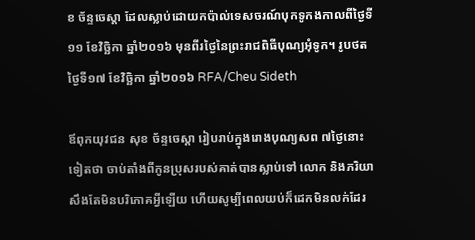ខ ច័ន្ទចេស្ដា ដែលស្លាប់ដោយកប៉ាល់ទេសចរណ៍បុកទូកងកាលពីថ្ងៃទី១១ ខែវិច្ឆិកា ឆ្នាំ២០១៦ មុនពីរថ្ងៃនៃព្រះរាជពិធីបុណ្យអុំទូក។ រូបថតថ្ងៃទី១៧ ខែវិច្ឆិកា ឆ្នាំ២០១៦ RFA/Cheu Sideth

ឪពុកយុវជន សុខ ច័ន្ទចេស្ដា រៀបរាប់ក្នុងរោងបុណ្យសព ៧ថ្ងៃនោះទៀតថា ចាប់តាំងពីកូនប្រុសរបស់គាត់បានស្លាប់ទៅ លោក និងភរិយាសឹងតែមិនបរិភោគអ្វីឡើយ ហើយសូម្បីពេលយប់ក៏ដេកមិនលក់ដែរ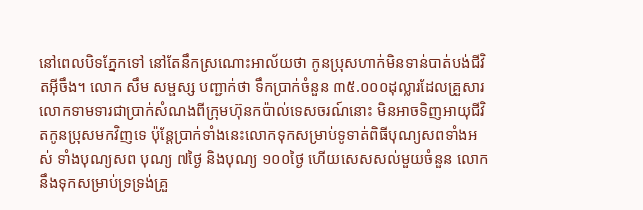នៅពេលបិទភ្នែកទៅ នៅតែនឹកស្រណោះអាល័យថា កូនប្រុសហាក់មិនទាន់បាត់បង់ជីវិតអ៊ីចឹង។ លោក សឹម សម្ផស្ស បញ្ជាក់ថា ទឹកប្រាក់ចំនួន ៣៥.០០០ដុល្លារដែលគ្រួសារលោកទាមទារជាប្រាក់សំណងពីក្រុមហ៊ុនកប៉ាល់ទេសចរណ៍នោះ មិនអាចទិញអាយុជីវិតកូនប្រុសមកវិញទេ ប៉ុន្តែប្រាក់ទាំងនេះលោកទុកសម្រាប់ទូទាត់ពិធីបុណ្យសពទាំងអស់ ទាំងបុណ្យសព បុណ្យ ៧ថ្ងៃ និងបុណ្យ ១០០ថ្ងៃ ហើយសេសសល់មួយចំនួន លោកនឹងទុកសម្រាប់ទ្រទ្រង់គ្រួ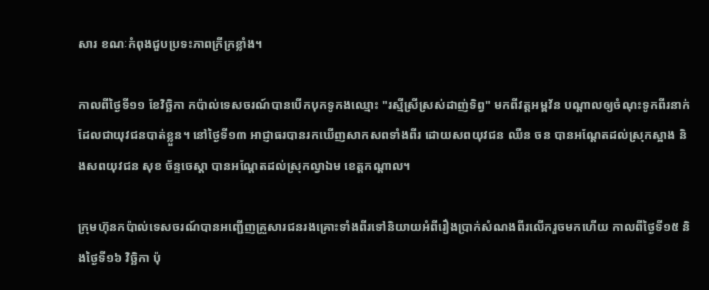សារ ខណៈកំពុងជួបប្រទះភាពក្រីក្រខ្លាំង។

កាលពីថ្ងៃទី១១ ខែវិច្ឆិកា កប៉ាល់ទេសចរណ៍បានបើកបុកទូកងឈ្មោះ "រស្មីស្រីស្រស់ដាញ់ទិព្វ" មកពីវត្តអម្ពវ័ន បណ្ដាលឲ្យចំណុះទូកពីរនាក់ដែលជាយុវជនបាត់ខ្លួន។ នៅថ្ងៃទី១៣ អាជ្ញាធរបានរកឃើញសាកសពទាំងពីរ ដោយសពយុវជន ឈឺន ចន បានអណ្ដែតដល់ស្រុកស្អាង និងសពយុវជន សុខ ច័ន្ទចេស្ដា បានអណ្ដែតដល់ស្រុកល្វាឯម ខេត្តកណ្ដាល។

ក្រុមហ៊ុនកប៉ាល់ទេសចរណ៍បានអញ្ជើញគ្រួសារជនរងគ្រោះទាំងពីរទៅនិយាយអំពីរឿងប្រាក់សំណងពីរលើករួចមកហើយ កាលពីថ្ងៃទី១៥ និងថ្ងៃទី១៦ វិច្ឆិកា ប៉ុ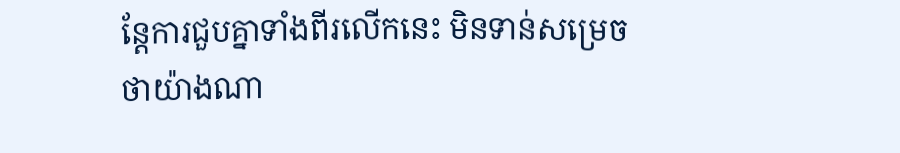ន្តែការជួបគ្នាទាំងពីរលើកនេះ មិនទាន់សម្រេចថាយ៉ាងណា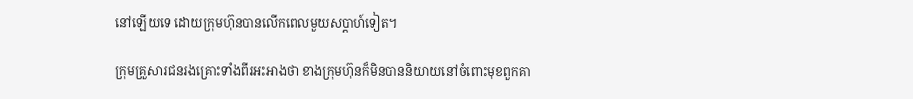នៅឡើយទេ ដោយក្រុមហ៊ុនបានលើកពេលមួយសប្ដាហ៍ទៀត។

ក្រុមគ្រួសារជនរងគ្រោះទាំងពីរអះអាងថា ខាងក្រុមហ៊ុនក៏មិនបាននិយាយនៅចំពោះមុខពួកគា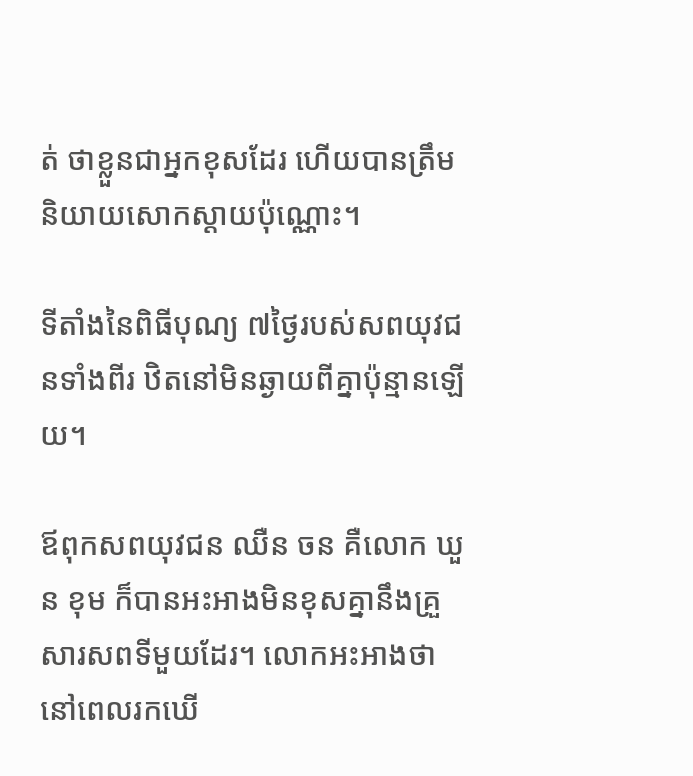ត់ ថាខ្លួនជាអ្នកខុសដែរ ហើយបានត្រឹមនិយាយសោកស្ដាយប៉ុណ្ណោះ។

ទីតាំងនៃពិធីបុណ្យ ៧ថ្ងៃរបស់សពយុវជនទាំងពីរ ឋិតនៅមិនឆ្ងាយពីគ្នាប៉ុន្មានឡើយ។

ឪពុកសពយុវជន ឈឺន ចន គឺលោក ឃួន ខុម ក៏បានអះអាងមិនខុសគ្នានឹងគ្រួសារសពទីមួយដែរ។ លោកអះអាងថា នៅពេលរកឃើ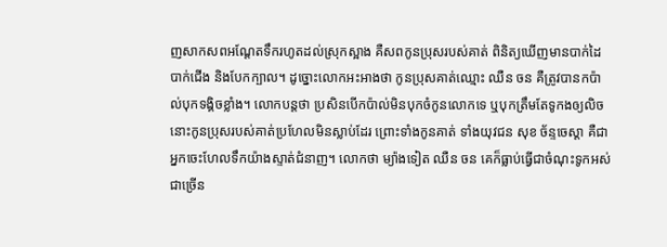ញសាកសពអណ្ដែតទឹករហូតដល់ស្រុកស្អាង គឺសពកូនប្រុសរបស់គាត់ ពិនិត្យឃើញមានបាក់ដៃបាក់ជើង និងបែកក្បាល។ ដូច្នោះលោកអះអាងថា កូនប្រុសគាត់ឈ្មោះ ឈឺន ចន គឺត្រូវបានកប៉ាល់បុកទង្គិចខ្លាំង។ លោកបន្តថា ប្រសិនបើកប៉ាល់មិនបុកចំកូនលោកទេ ឬបុកត្រឹមតែទូកងឲ្យលិច នោះកូនប្រុសរបស់គាត់ប្រហែលមិនស្លាប់ដែរ ព្រោះទាំងកូនគាត់ ទាំងយុវជន សុខ ច័ន្ទចេស្ដា គឺជាអ្នកចេះហែលទឹកយ៉ាងស្ទាត់ជំនាញ។ លោកថា ម្យ៉ាងទៀត ឈឺន ចន គេក៏ធ្លាប់ធ្វើជាចំណុះទូកអស់ជាច្រើន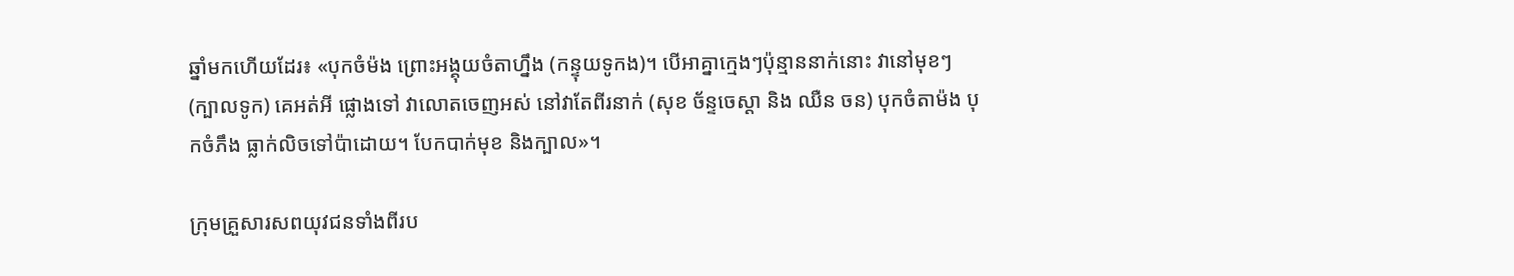ឆ្នាំមកហើយដែរ៖ «បុកចំម៉ង ព្រោះអង្គុយចំតាហ្នឹង (កន្ទុយទូកង)។ បើអាគ្នាក្មេងៗប៉ុន្មាននាក់នោះ វានៅមុខៗ (ក្បាលទូក) គេអត់អី ផ្លោងទៅ វាលោតចេញអស់ នៅវាតែពីរនាក់ (សុខ ច័ន្ទចេស្ដា និង ឈឺន ចន) បុកចំតាម៉ង បុកចំភឹង ធ្លាក់លិចទៅប៉ាដោយ។ បែកបាក់មុខ និងក្បាល»។

ក្រុមគ្រួសារសពយុវជនទាំងពីរប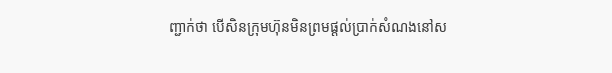ញ្ជាក់ថា បើសិនក្រុមហ៊ុនមិនព្រមផ្ដល់ប្រាក់សំណងនៅស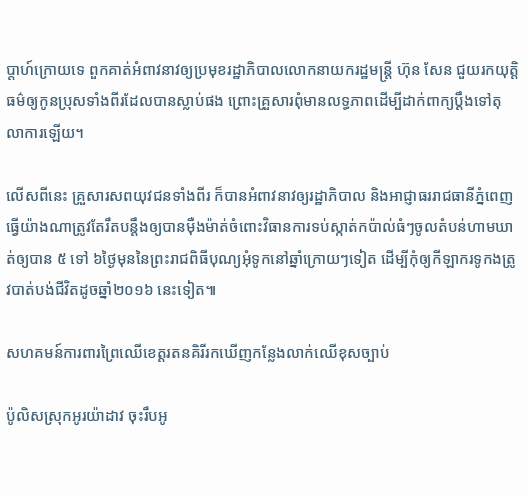ប្ដាហ៍ក្រោយទេ ពួកគាត់អំពាវនាវឲ្យប្រមុខរដ្ឋាភិបាលលោកនាយករដ្ឋមន្ត្រី ហ៊ុន សែន ជួយរកយុត្តិធម៌ឲ្យកូនប្រុសទាំងពីរដែលបានស្លាប់ផង ព្រោះគ្រួសារពុំមានលទ្ធភាពដើម្បីដាក់ពាក្យប្ដឹងទៅតុលាការឡើយ។

លើសពីនេះ គ្រួសារសពយុវជនទាំងពីរ ក៏បានអំពាវនាវឲ្យរដ្ឋាភិបាល និងអាជ្ញាធររាជធានីភ្នំពេញ ធ្វើយ៉ាងណាត្រូវតែរឹតបន្តឹងឲ្យបានម៉ឺងម៉ាត់ចំពោះវិធានការទប់ស្កាត់កប៉ាល់ធំៗចូលតំបន់ហាមឃាត់ឲ្យបាន ៥ ទៅ ៦ថ្ងៃមុននៃព្រះរាជពិធីបុណ្យអុំទូកនៅឆ្នាំក្រោយៗទៀត ដើម្បីកុំឲ្យកីឡាករទូកងត្រូវបាត់បង់ជីវិតដូចឆ្នាំ២០១៦ នេះទៀត៕

សហគមន៍ការពារព្រៃឈើខេត្តរតនគិរីរកឃើញកន្លែងលាក់ឈើខុសច្បាប់

ប៉ូលិសស្រុកអូរយ៉ាដាវ ចុះរឹបអូ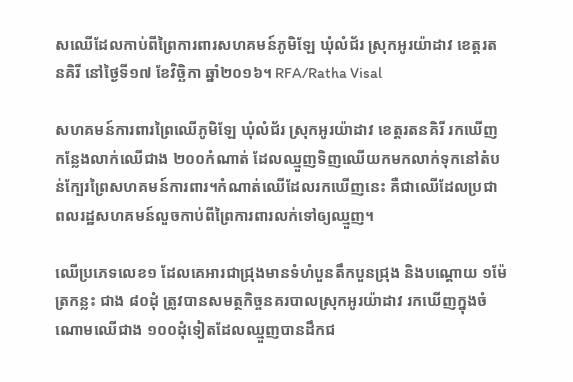សឈើដែលកាប់ពីព្រៃការពារសហគមន៍ភូមិឡែ ឃុំលំជ័រ ស្រុកអូរយ៉ាដាវ ខេត្តរតនគិរី នៅថ្ងៃទី១៧ ខែវិច្ឆិកា ឆ្នាំ២០១៦។ RFA/Ratha Visal

សហគមន៍ការពារព្រៃឈើភូមិឡែ ឃុំលំជ័រ ស្រុកអូរយ៉ាដាវ ខេត្តរតនគិរី រកឃើញកន្លែងលាក់ឈើជាង ២០០កំណាត់ ដែលឈ្មួញទិញឈើយកមកលាក់ទុកនៅតំបន់ក្បែរព្រៃសហគមន៍ការពារ។កំណាត់ឈើដែលរកឃើញនេះ គឺជាឈើដែលប្រជាពលរដ្ឋសហគមន៍លួចកាប់ពីព្រៃការពារលក់ទៅឲ្យឈ្មួញ។

ឈើប្រភេទលេខ១ ដែលគេអារជាជ្រុងមានទំហំបួនតឹកបួនជ្រុង និងបណ្ដោយ ១ម៉ែត្រកន្លះ ជាង ៨០ដុំ ត្រូវបានសមត្ថកិច្ចនគរបាលស្រុកអូរយ៉ាដាវ រកឃើញក្នុងចំណោមឈើជាង ១០០ដុំទៀតដែលឈ្មួញបានដឹកជ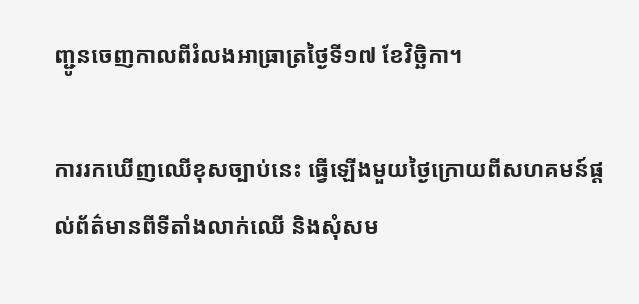ញ្ជូនចេញកាលពីរំលងអាធ្រាត្រថ្ងៃទី១៧ ខែវិច្ឆិកា។

ការរកឃើញឈើខុសច្បាប់នេះ ធ្វើឡើងមួយថ្ងៃក្រោយពីសហគមន៍ផ្ដល់ព័ត៌មានពីទីតាំងលាក់ឈើ និងសុំសម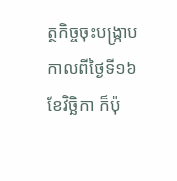ត្ថកិច្ចចុះបង្ក្រាបកាលពីថ្ងៃទី១៦ ខែវិច្ឆិកា ក៏ប៉ុ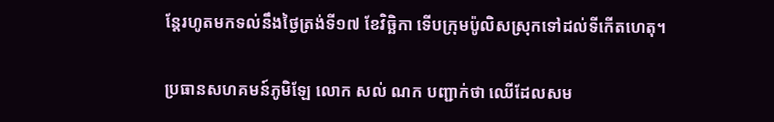ន្តែរហូតមកទល់នឹងថ្ងៃត្រង់ទី១៧ ខែវិច្ឆិកា ទើបក្រុមប៉ូលិសស្រុកទៅដល់ទីកើតហេតុ។

ប្រធានសហគមន៍ភូមិឡែ លោក សល់ ណក បញ្ជាក់ថា ឈើដែលសម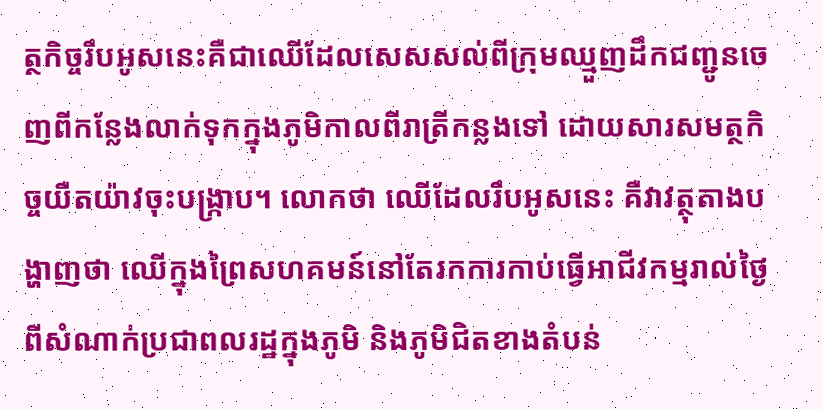ត្ថកិច្ចរឹបអូសនេះគឺជាឈើដែលសេសសល់ពីក្រុមឈ្មួញដឹកជញ្ជូនចេញពីកន្លែងលាក់ទុកក្នុងភូមិកាលពីរាត្រីកន្លងទៅ ដោយសារសមត្ថកិច្ចយឺតយ៉ាវចុះបង្ក្រាប។ លោកថា ឈើដែលរឹបអូសនេះ គឺវាវត្ថុតាងបង្ហាញថា ឈើក្នុងព្រៃសហគមន៍នៅតែរកការកាប់ធ្វើអាជីវកម្មរាល់ថ្ងៃពីសំណាក់ប្រជាពលរដ្ឋក្នុងភូមិ និងភូមិជិតខាងតំបន់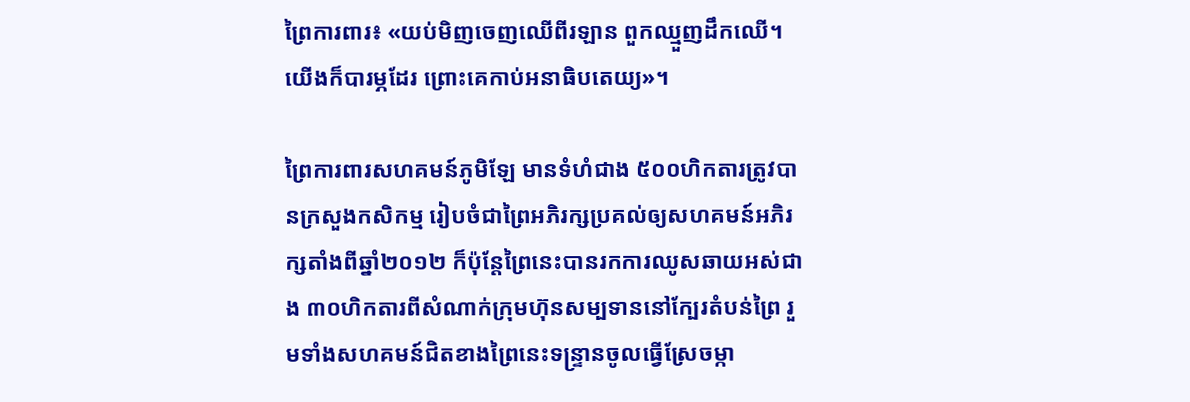ព្រៃការពារ៖ «យប់មិញចេញឈើពីរឡាន ពួកឈ្មួញដឹកឈើ។ យើងក៏បារម្ភដែរ ព្រោះគេកាប់អនាធិបតេយ្យ»។

ព្រៃការពារសហគមន៍ភូមិឡែ មានទំហំជាង ៥០០ហិកតារត្រូវបានក្រសួងកសិកម្ម រៀបចំជាព្រៃអភិរក្សប្រគល់ឲ្យសហគមន៍អភិរក្សតាំងពីឆ្នាំ២០១២ ក៏ប៉ុន្តែព្រៃនេះបានរកការឈូសឆាយអស់ជាង ៣០ហិកតារពីសំណាក់ក្រុមហ៊ុនសម្បទាននៅក្បែរតំបន់ព្រៃ រួមទាំងសហគមន៍ជិតខាងព្រៃនេះទន្ទ្រានចូលធ្វើស្រែចម្កា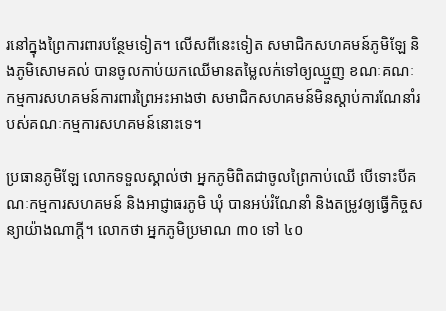រនៅក្នុងព្រៃការពារបន្ថែមទៀត។ លើសពីនេះទៀត សមាជិកសហគមន៍ភូមិឡែ និងភូមិសោមគល់ បានចូលកាប់យកឈើមានតម្លៃលក់ទៅឲ្យឈ្មួញ ខណៈគណៈកម្មការសហគមន៍ការពារព្រៃអះអាងថា សមាជិកសហគមន៍មិនស្ដាប់ការណែនាំរបស់គណៈកម្មការសហគមន៍នោះទេ។

ប្រធានភូមិឡែ លោកទទួលស្គាល់ថា អ្នកភូមិពិតជាចូលព្រៃកាប់ឈើ បើទោះបីគណៈកម្មការសហគមន៍ និងអាជ្ញាធរភូមិ ឃុំ បានអប់រំណែនាំ និងតម្រូវឲ្យធ្វើកិច្ចសន្យាយ៉ាងណាក្ដី។ លោកថា អ្នកភូមិប្រមាណ ៣០ ទៅ ៤០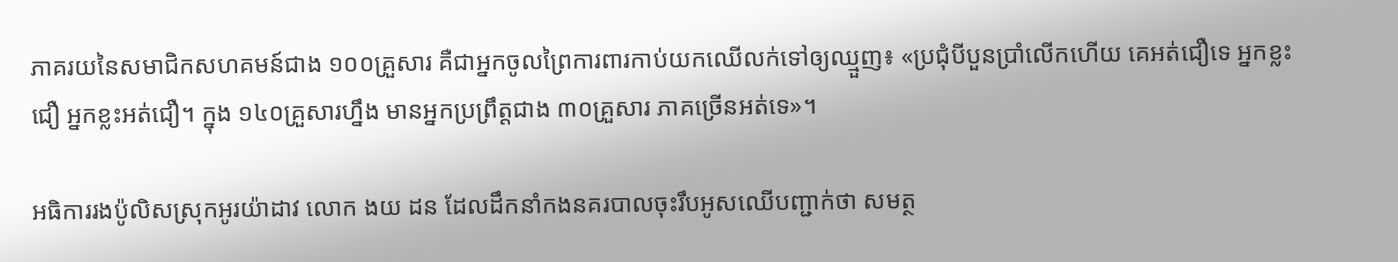ភាគរយនៃសមាជិកសហគមន៍ជាង ១០០គ្រួសារ គឺជាអ្នកចូលព្រៃការពារកាប់យកឈើលក់ទៅឲ្យឈ្មួញ៖ «ប្រជុំបីបួនប្រាំលើកហើយ គេអត់ជឿទេ អ្នកខ្លះជឿ អ្នកខ្លះអត់ជឿ។ ក្នុង ១៤០គ្រួសារហ្នឹង មានអ្នកប្រព្រឹត្តជាង ៣០គ្រួសារ ភាគច្រើនអត់ទេ»។

អធិការរងប៉ូលិសស្រុកអូរយ៉ាដាវ លោក ងយ ដន ដែលដឹកនាំកងនគរបាលចុះរឹបអូសឈើបញ្ជាក់ថា សមត្ថ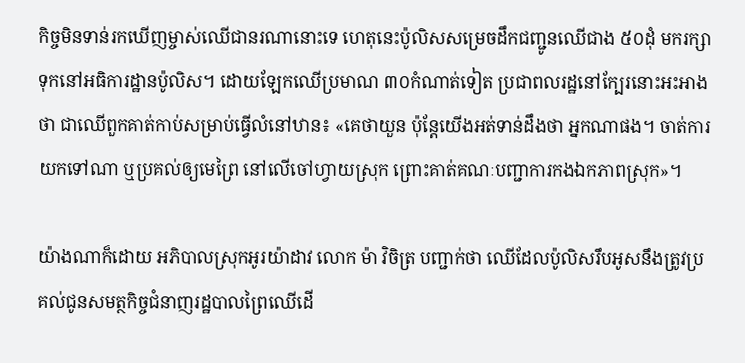កិច្ចមិនទាន់រកឃើញម្ចាស់ឈើជានរណានោះទេ ហេតុនេះប៉ូលិសសម្រេចដឹកជញ្ជូនឈើជាង ៥០ដុំ មករក្សាទុកនៅអធិការដ្ឋានប៉ូលិស។ ដោយឡែកឈើប្រមាណ ៣០កំណាត់ទៀត ប្រជាពលរដ្ឋនៅក្បែរនោះអះអាងថា ជាឈើពួកគាត់កាប់សម្រាប់ធ្វើលំនៅឋាន៖ «គេថាយួន ប៉ុន្តែយើងអត់ទាន់ដឹងថា អ្នកណាផង។ ចាត់ការយកទៅណា ឬប្រគល់ឲ្យមេព្រៃ នៅលើចៅហ្វាយស្រុក ព្រោះគាត់គណៈបញ្ជាការកងឯកភាពស្រុក»។

យ៉ាងណាក៏ដោយ អភិបាលស្រុកអូរយ៉ាដាវ លោក ម៉ា វិចិត្រ បញ្ជាក់ថា ឈើដែលប៉ូលិសរឹបអូសនឹងត្រូវប្រគល់ជូនសមត្ថកិច្ចជំនាញរដ្ឋបាលព្រៃឈើដើ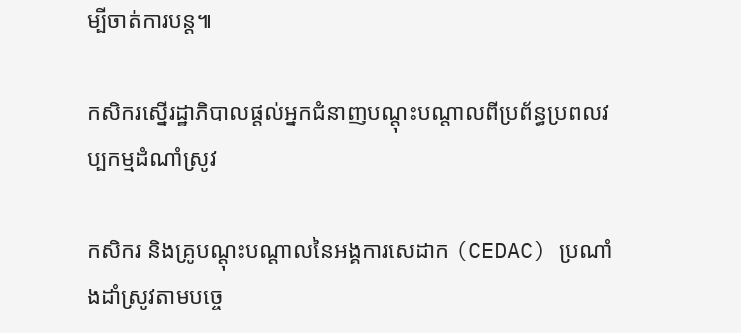ម្បីចាត់ការបន្ត៕

កសិករស្នើរដ្ឋាភិបាលផ្ដល់អ្នកជំនាញបណ្ដុះបណ្ដាលពីប្រព័ន្ធប្រពលវប្បកម្មដំណាំស្រូវ

កសិករ និងគ្រូបណ្ដុះបណ្ដាលនៃអង្គការសេដាក (CEDAC) ប្រណាំងដាំស្រូវតាមបច្ចេ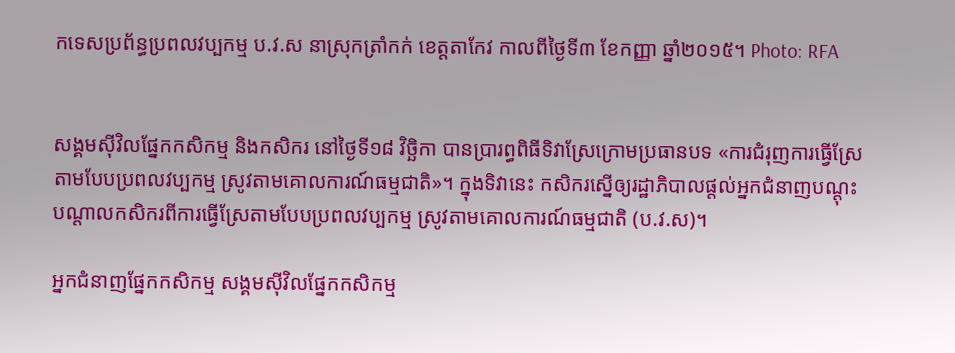កទេសប្រព័ន្ធប្រពលវប្បកម្ម ប.វ.ស នាស្រុកត្រាំកក់ ខេត្តតាកែវ កាលពីថ្ងៃទី៣ ខែកញ្ញា ឆ្នាំ២០១៥។ Photo: RFA


សង្គមស៊ីវិលផ្នែកកសិកម្ម និងកសិករ នៅថ្ងៃទី១៨ វិច្ឆិកា បានប្រារព្ធពិធីទិវាស្រែក្រោមប្រធានបទ «ការជំរុញការធ្វើស្រែតាមបែបប្រពលវប្បកម្ម ស្រូវតាមគោលការណ៍ធម្មជាតិ»។ ក្នុងទិវានេះ កសិករស្នើឲ្យរដ្ឋាភិបាលផ្តល់អ្នកជំនាញបណ្តុះបណ្តាលកសិករពីការធ្វើស្រែតាមបែបប្រពលវប្បកម្ម ស្រូវតាមគោលការណ៍ធម្មជាតិ (ប.វ.ស)។

អ្នកជំនាញផ្នែកកសិកម្ម សង្គមស៊ីវិលផ្នែកកសិកម្ម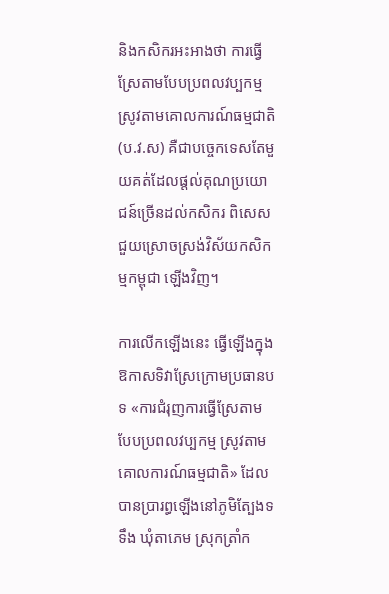និងកសិករអះអាងថា ការធ្វើស្រែតាមបែបប្រពលវប្បកម្ម ស្រូវតាមគោលការណ៍ធម្មជាតិ (ប.វ.ស) គឺជាបច្ចេកទេសតែមួយគត់ដែលផ្តល់គុណប្រយោជន៍ច្រើនដល់កសិករ ពិសេសជួយស្រោចស្រង់វិស័យកសិកម្មកម្ពុជា ឡើងវិញ។

ការលើកឡើងនេះ ធ្វើឡើងក្នុងឱកាសទិវាស្រែក្រោមប្រធានបទ «ការជំរុញការធ្វើស្រែតាមបែបប្រពលវប្បកម្ម ស្រូវតាមគោលការណ៍ធម្មជាតិ» ដែលបានប្រារព្ធឡើងនៅភូមិត្បែងទទឹង ឃុំតាភេម ស្រុកត្រាំក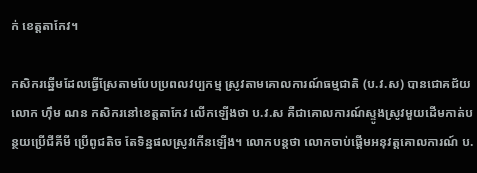ក់ ខេត្តតាកែវ។

កសិករឆ្នើមដែលធ្វើស្រែតាមបែបប្រពលវប្បកម្ម ស្រូវតាមគោលការណ៍ធម្មជាតិ (ប.វ.ស) បានជោគជ័យ លោក ហ៊ឹម ណន កសិករនៅខេត្តតាកែវ លើកឡើងថា ប.វ.ស គឺជាគោលការណ៍ស្ទូងស្រូវមួយដើមកាត់បន្ថយប្រើជីគីមី ប្រើពូជតិច តែទិន្នផលស្រូវកើនឡើង។ លោកបន្តថា លោកចាប់ផ្ដើមអនុវត្តគោលការណ៍ ប.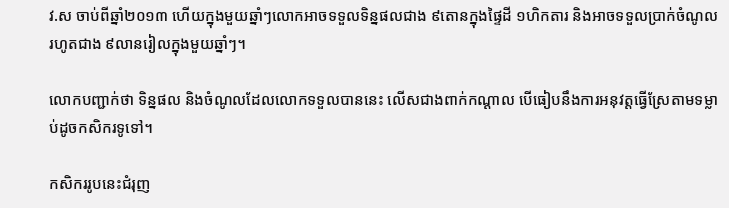វ.ស ចាប់ពីឆ្នាំ២០១៣ ហើយក្នុងមួយឆ្នាំៗលោកអាចទទួលទិន្នផលជាង ៩តោនក្នុងផ្ទៃដី ១ហិកតារ និងអាចទទួលប្រាក់ចំណូលរហូតជាង ៩លានរៀលក្នុងមួយឆ្នាំៗ។

លោកបញ្ជាក់ថា ទិន្នផល និងចំណូលដែលលោកទទួលបាននេះ លើសជាងពាក់កណ្ដាល បើធៀបនឹងការអនុវត្តធ្វើស្រែតាមទម្លាប់ដូចកសិករទូទៅ។

កសិកររូបនេះជំរុញ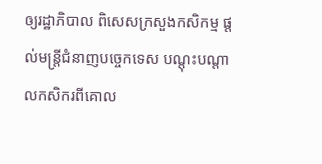ឲ្យរដ្ឋាភិបាល ពិសេសក្រសួងកសិកម្ម ផ្តល់មន្ត្រីជំនាញបច្ចេកទេស បណ្តុះបណ្តាលកសិករពីគោល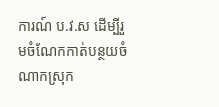ការណ៍ ប.វ.ស ដើម្បីរួមចំណែកកាត់បន្ថយចំណាកស្រុក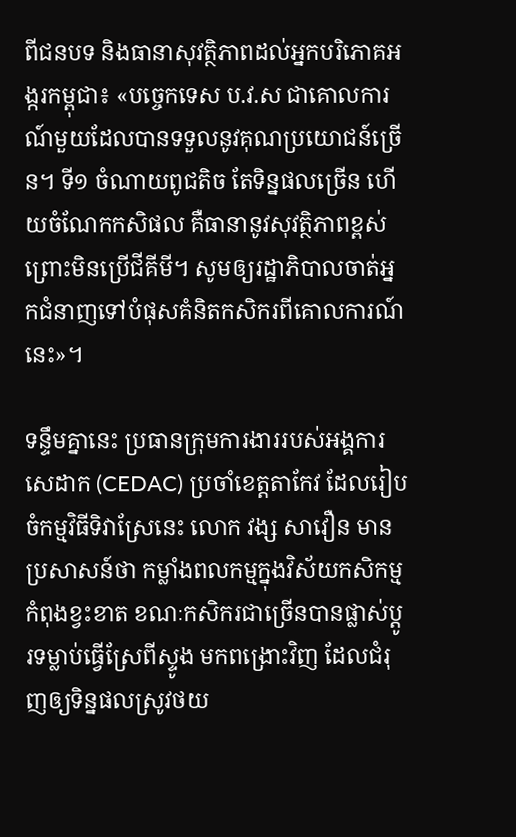ពីជនបទ និងធានាសុវត្ថិភាពដល់អ្នកបរិភោគអង្ករកម្ពុជា៖ «បច្ចេកទេស ប.វ.ស ជាគោលការណ៍មួយដែលបានទទួលនូវគុណប្រយោជន៍ច្រើន។ ទី១ ចំណាយពូជតិច តែទិន្នផលច្រើន ហើយចំណែកកសិផល គឺធានានូវសុវត្ថិភាពខ្ពស់ ព្រោះមិនប្រើជីគីមី។ សូមឲ្យរដ្ឋាភិបាលចាត់អ្នកជំនាញទៅបំផុសគំនិតកសិករពីគោលការណ៍នេះ»។

ទន្ទឹមគ្នានេះ ប្រធានក្រុមការងាររបស់អង្គការសេដាក (CEDAC) ប្រចាំខេត្តតាកែវ ដែលរៀបចំកម្មវិធីទិវាស្រែនេះ លោក វង្ស សាវឿន មានប្រសាសន៍ថា កម្លាំងពលកម្មក្នុងវិស័យកសិកម្មកំពុងខ្វះខាត ខណៈកសិករជាច្រើនបានផ្លាស់ប្ដូរទម្លាប់ធ្វើស្រែពីស្ទូង មកពង្រោះវិញ ដែលជំរុញឲ្យទិន្នផលស្រូវថយ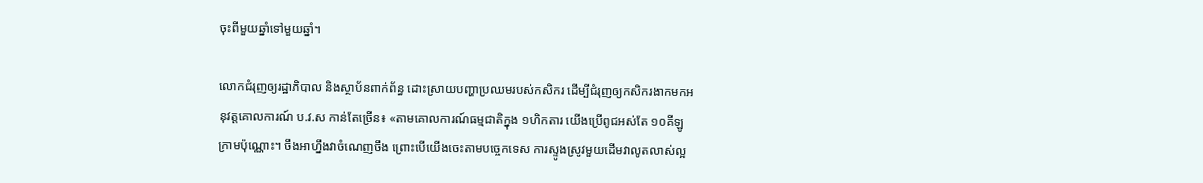ចុះពីមួយឆ្នាំទៅមួយឆ្នាំ។

លោកជំរុញឲ្យរដ្ឋាភិបាល និងស្ថាប័នពាក់ព័ន្ធ ដោះស្រាយបញ្ហាប្រឈមរបស់កសិករ ដើម្បីជំរុញឲ្យកសិករងាកមកអនុវត្តគោលការណ៍ ប.វ.ស កាន់តែច្រើន៖ «តាមគោលការណ៍ធម្មជាតិក្នុង ១ហិកតារ យើងប្រើពូជអស់តែ ១០គីឡូក្រាមប៉ុណ្ណោះ។ ចឹងអាហ្នឹងវាចំណេញចឹង ព្រោះបើយើងចេះតាមបច្ចេកទេស ការស្ទូងស្រូវមួយដើមវាលូតលាស់ល្អ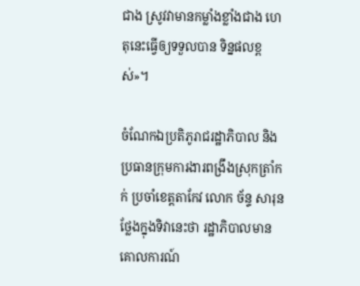ជាង ស្រូវវាមានកម្លាំងខ្លាំងជាង ហេតុនេះធ្វើឲ្យទទួលបាន ទិន្នផលខ្ពស់»។

ចំណែកឯប្រតិភូរាជរដ្ឋាភិបាល និងប្រធានក្រុមការងារពង្រឹងស្រុកត្រាំកក់ ប្រចាំខេត្តតាកែវ លោក ច័ន្ទ សារុន ថ្លែងក្នុងទិវានេះថា រដ្ឋាភិបាលមានគោលការណ៍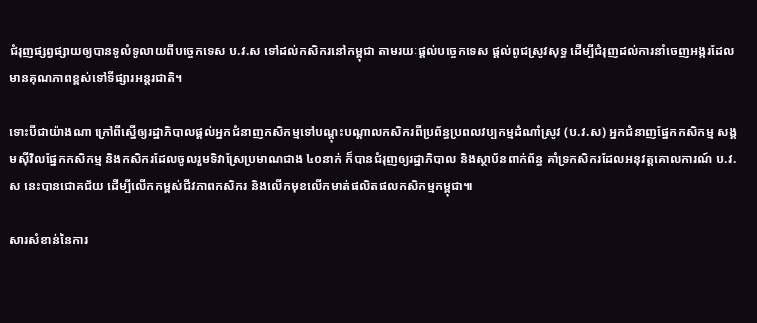ជំរុញផ្សព្វផ្សាយឲ្យបានទូលំទូលាយពីបច្ចេកទេស ប.វ.ស ទៅដល់កសិករនៅកម្ពុជា តាមរយៈផ្តល់បច្ចេកទេស ផ្តល់ពូជស្រូវសុទ្ធ ដើម្បីជំរុញដល់ការនាំចេញអង្ករដែលមានគុណភាពខ្ពស់ទៅទីផ្សារអន្តរជាតិ។

ទោះបីជាយ៉ាងណា ក្រៅពីស្នើឲ្យរដ្ឋាភិបាលផ្តល់អ្នកជំនាញកសិកម្មទៅបណ្តុះបណ្តាលកសិករពីប្រព័ន្ធប្រពលវប្បកម្មដំណាំស្រូវ (ប.វ.ស) អ្នកជំនាញផ្នែកកសិកម្ម សង្គមស៊ីវិលផ្នែកកសិកម្ម និងកសិករដែលចូលរួមទិវាស្រែប្រមាណជាង ៤០នាក់ ក៏បានជំរុញឲ្យរដ្ឋាភិបាល និងស្ថាប័នពាក់ព័ន្ធ គាំទ្រកសិករដែលអនុវត្តគោលការណ៍ ប.វ.ស នេះបានជោគជ័យ ដើម្បីលើកកម្ពស់ជីវភាពកសិករ និងលើកមុខលើកមាត់ផលិតផលកសិកម្មកម្ពុជា៕

សារសំខាន់នៃការ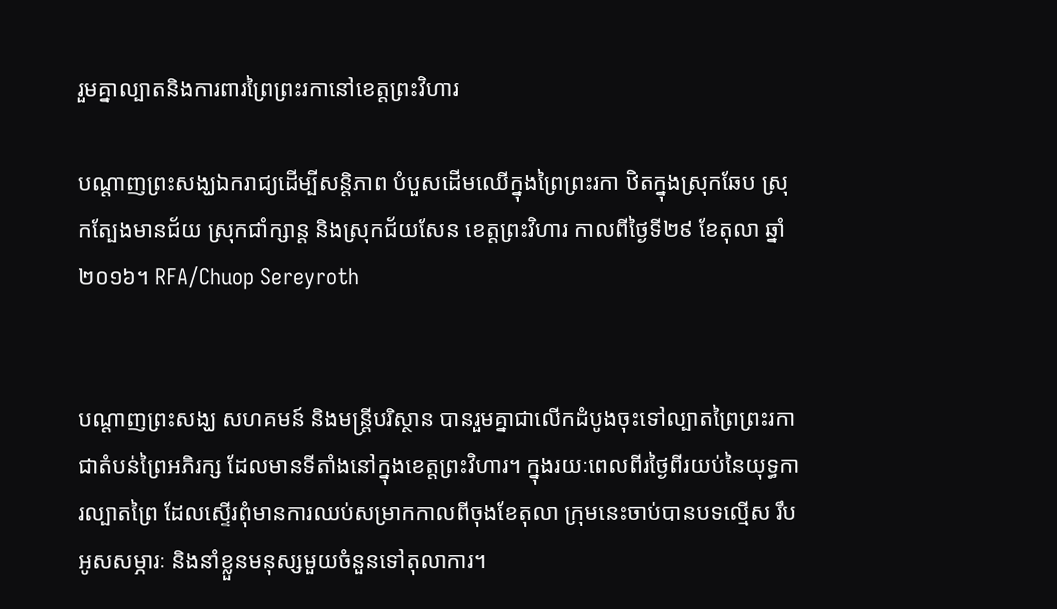រួមគ្នាល្បាតនិងការពារព្រៃព្រះរកានៅខេត្តព្រះវិហារ

បណ្ដាញព្រះសង្ឃឯករាជ្យដើម្បីសន្តិភាព បំបួសដើមឈើក្នុងព្រៃព្រះរកា ឋិតក្នុងស្រុកឆែប ស្រុកត្បែងមានជ័យ ស្រុកជាំក្សាន្ត និងស្រុកជ័យសែន ខេត្តព្រះវិហារ កាលពីថ្ងៃទី២៩ ខែតុលា ឆ្នាំ២០១៦។ RFA/Chuop Sereyroth


បណ្ដាញព្រះសង្ឃ សហគមន៍ និងមន្ត្រីបរិស្ថាន បានរួមគ្នាជាលើកដំបូងចុះទៅល្បាតព្រៃព្រះរកាជាតំបន់ព្រៃអភិរក្ស ដែលមានទីតាំងនៅក្នុងខេត្តព្រះវិហារ។ ក្នុងរយៈពេលពីរថ្ងៃពីរយប់នៃយុទ្ធការល្បាតព្រៃ ដែលស្ទើរពុំមានការឈប់សម្រាកកាលពីចុងខែតុលា ក្រុមនេះចាប់បានបទល្មើស រឹបអូសសម្ភារៈ និងនាំខ្លួនមនុស្សមួយចំនួនទៅតុលាការ។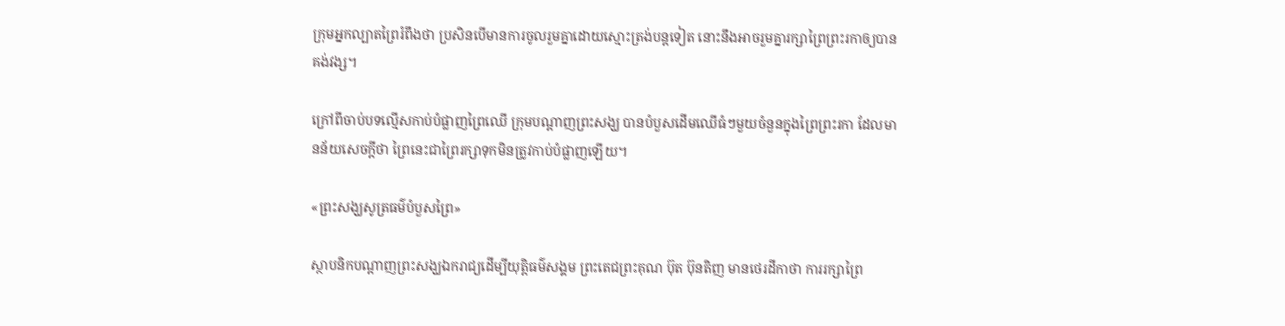ក្រុមអ្នកល្បាតព្រៃរំពឹងថា ប្រសិនបើមានការចូលរួមគ្នាដោយស្មោះត្រង់បន្តទៀត នោះនឹងអាចរួមគ្នារក្សាព្រៃព្រះរកាឲ្យបានគង់វង្ស។

ក្រៅពីចាប់បទល្មើសកាប់បំផ្លាញព្រៃឈើ ក្រុមបណ្ដាញព្រះសង្ឃ បានបំបួសដើមឈើធំៗមួយចំនួនក្នុងព្រៃព្រះរកា ដែលមានន័យសេចក្ដីថា ព្រៃនេះជាព្រៃរក្សាទុកមិនត្រូវកាប់បំផ្លាញឡើយ។

«ព្រះសង្ឃសូត្រធម៌បំបួសព្រៃ»

ស្ថាបនិកបណ្ដាញព្រះសង្ឃឯករាជ្យដើម្បីយុត្តិធម៌សង្គម ព្រះតេជព្រះគុណ ប៊ុត ប៊ុនតិញ មានថេរដីកាថា ការរក្សាព្រៃ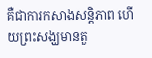គឺជាការកសាងសន្តិភាព ហើយព្រះសង្ឃមានតួ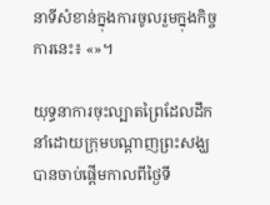នាទីសំខាន់ក្នុងការចូលរួមក្នុងកិច្ចការនេះ៖ «»។

យុទ្ធនាការចុះល្បាតព្រៃដែលដឹកនាំដោយក្រុមបណ្ដាញព្រះសង្ឃ បានចាប់ផ្ដើមកាលពីថ្ងៃទី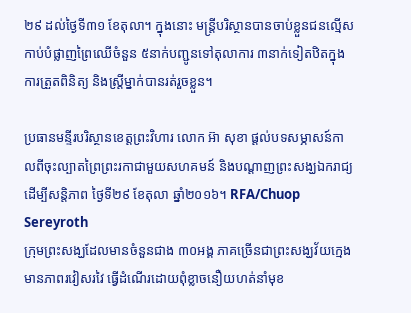២៩ ដល់ថ្ងៃទី៣១ ខែតុលា។ ក្នុងនោះ មន្ត្រីបរិស្ថានបានចាប់ខ្លួនជនល្មើសកាប់បំផ្លាញព្រៃឈើចំនួន ៥នាក់បញ្ជូនទៅតុលាការ ៣នាក់ទៀតឋិតក្នុងការត្រួតពិនិត្យ និងស្ត្រីម្នាក់បានរត់រួចខ្លួន។

ប្រធានមន្ទីរបរិស្ថានខេត្តព្រះវិហារ លោក អ៊ា សុខា ផ្ដល់បទសម្ភាសន៍កាលពីចុះល្បាតព្រៃព្រះរកាជាមួយសហគមន៍ និងបណ្ដាញព្រះសង្ឃឯករាជ្យដើម្បីសន្តិភាព ថ្ងៃទី២៩ ខែតុលា ឆ្នាំ២០១៦។ RFA/Chuop Sereyroth
ក្រុមព្រះសង្ឃដែលមានចំនួនជាង ៣០អង្គ ភាគច្រើនជាព្រះសង្ឃវ័យក្មេង មានភាពរវៀសរវៃ ធ្វើដំណើរដោយពុំខ្លាចនឿយហត់នាំមុខ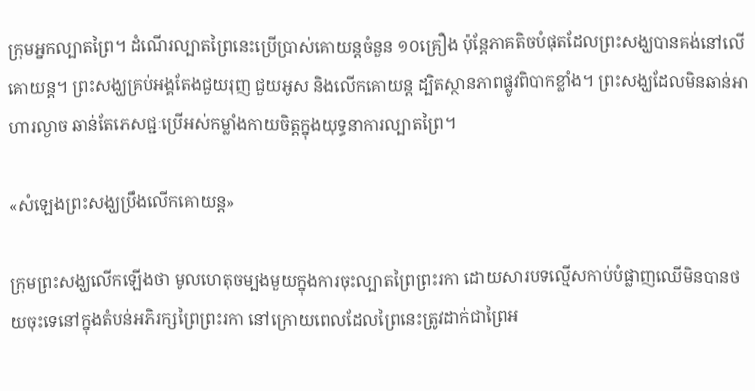ក្រុមអ្នកល្បាតព្រៃ។ ដំណើរល្បាតព្រៃនេះប្រើប្រាស់គោយន្តចំនួន ១០គ្រឿង ប៉ុន្តែភាគតិចបំផុតដែលព្រះសង្ឃបានគង់នៅលើគោយន្ត។ ព្រះសង្ឃគ្រប់អង្គតែងជួយរុញ ជួយអូស និងលើកគោយន្ត ដ្បិតស្ថានភាពផ្លូវពិបាកខ្លាំង។ ព្រះសង្ឃដែលមិនឆាន់អាហារល្ងាច ឆាន់តែភេសជ្ជៈប្រើអស់កម្លាំងកាយចិត្តក្នុងយុទ្ធនាការល្បាតព្រៃ។

«សំឡេងព្រះសង្ឃប្រឹងលើកគោយន្ត»

ក្រុមព្រះសង្ឃលើកឡើងថា មូលហេតុចម្បងមួយក្នុងការចុះល្បាតព្រៃព្រះរកា ដោយសារបទល្មើសកាប់បំផ្លាញឈើមិនបានថយចុះទេនៅក្នុងតំបន់អភិរក្សព្រៃព្រះរកា នៅក្រោយពេលដែលព្រៃនេះត្រូវដាក់ជាព្រៃអ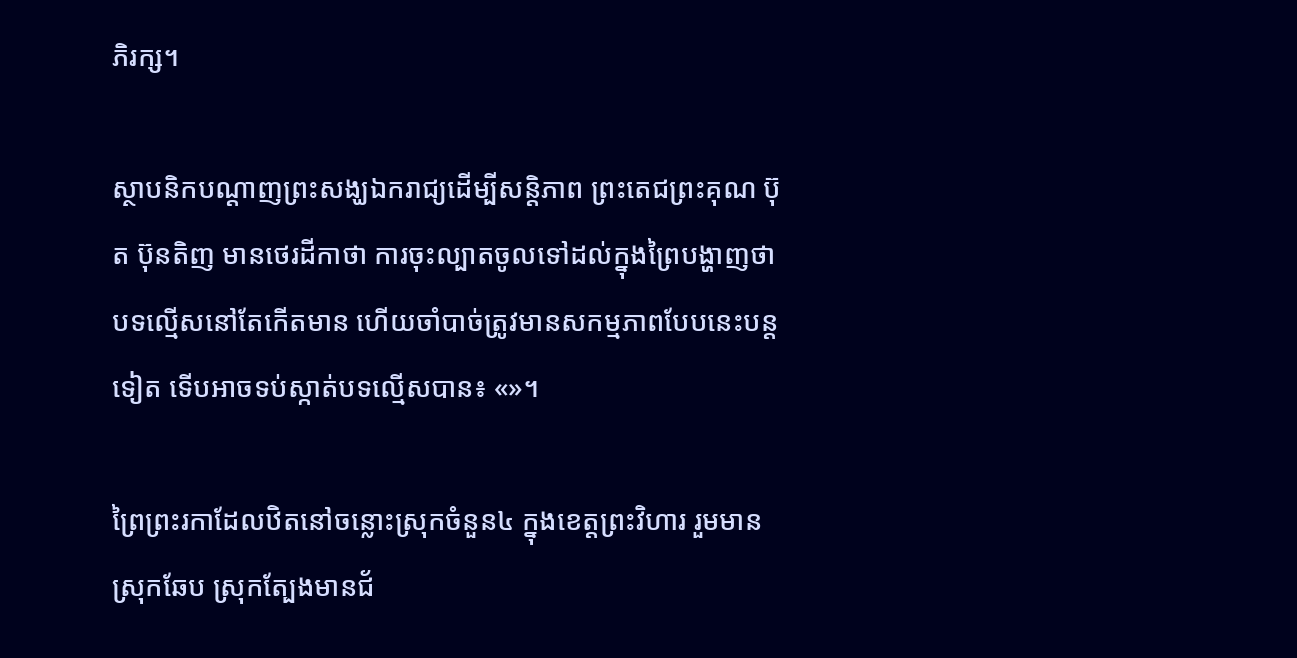ភិរក្ស។

ស្ថាបនិកបណ្ដាញព្រះសង្ឃឯករាជ្យដើម្បីសន្តិភាព ព្រះតេជព្រះគុណ ប៊ុត ប៊ុនតិញ មានថេរដីកាថា ការចុះល្បាតចូលទៅដល់ក្នុងព្រៃបង្ហាញថា បទល្មើសនៅតែកើតមាន ហើយចាំបាច់ត្រូវមានសកម្មភាពបែបនេះបន្តទៀត ទើបអាចទប់ស្កាត់បទល្មើសបាន៖ «»។

ព្រៃព្រះរកាដែលឋិតនៅចន្លោះស្រុកចំនួន៤ ក្នុងខេត្តព្រះវិហារ រួមមានស្រុកឆែប ស្រុកត្បែងមានជ័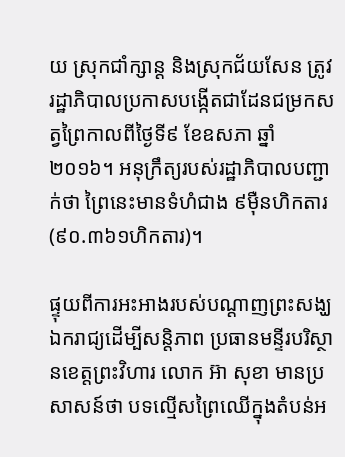យ ស្រុកជាំក្សាន្ត និងស្រុកជ័យសែន ត្រូវរដ្ឋាភិបាលប្រកាសបង្កើតជាដែនជម្រកសត្វព្រៃកាលពីថ្ងៃទី៩ ខែឧសភា ឆ្នាំ២០១៦។ អនុក្រឹត្យរបស់រដ្ឋាភិបាលបញ្ជាក់ថា ព្រៃនេះមានទំហំជាង ៩ម៉ឺនហិកតារ (៩០.៣៦១ហិកតារ)។

ផ្ទុយពីការអះអាងរបស់បណ្ដាញព្រះសង្ឃឯករាជ្យដើម្បីសន្តិភាព ប្រធានមន្ទីរបរិស្ថានខេត្តព្រះវិហារ លោក អ៊ា សុខា មានប្រសាសន៍ថា បទល្មើសព្រៃឈើក្នុងតំបន់អ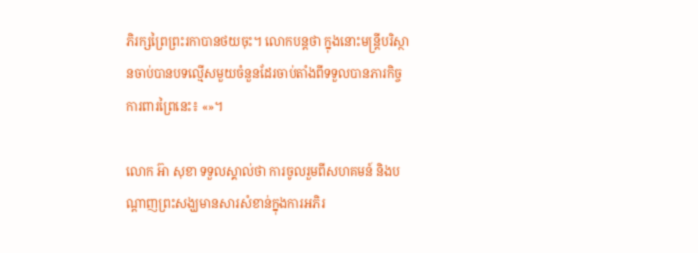ភិរក្សព្រៃព្រះរកាបានថយចុះ។ លោកបន្តថា ក្នុងនោះមន្ត្រីបរិស្ថានចាប់បានបទល្មើសមួយចំនួនដែរចាប់តាំងពីទទួលបានភារកិច្ចការពារព្រៃនេះ៖ «»។

លោក អ៊ា សុខា ទទួលស្គាល់ថា ការចូលរួមពីសហគមន៍ និងបណ្ដាញព្រះសង្ឃមានសារសំខាន់ក្នុងការអភិរ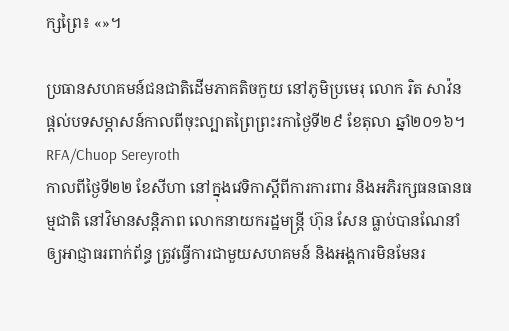ក្សព្រៃ៖ «»។

ប្រធានសហគមន៍ជនជាតិដើមភាគតិចកួយ នៅភូមិប្រមេរុ លោក រិត សាវ៉ន ផ្ដល់បទសម្ភាសន៍កាលពីចុះល្បាតព្រៃព្រះរកាថ្ងៃទី២៩ ខែតុលា ឆ្នាំ២០១៦។ RFA/Chuop Sereyroth
កាលពីថ្ងៃទី២២ ខែសីហា នៅក្នុងវេទិកាស្ដីពីការការពារ និងអភិរក្សធនធានធម្មជាតិ នៅវិមានសន្តិភាព លោកនាយករដ្ឋមន្ត្រី ហ៊ុន សែន ធ្លាប់បានណែនាំឲ្យអាជ្ញាធរពាក់ព័ន្ធ ត្រូវធ្វើការជាមួយសហគមន៍ និងអង្គការមិនមែនរ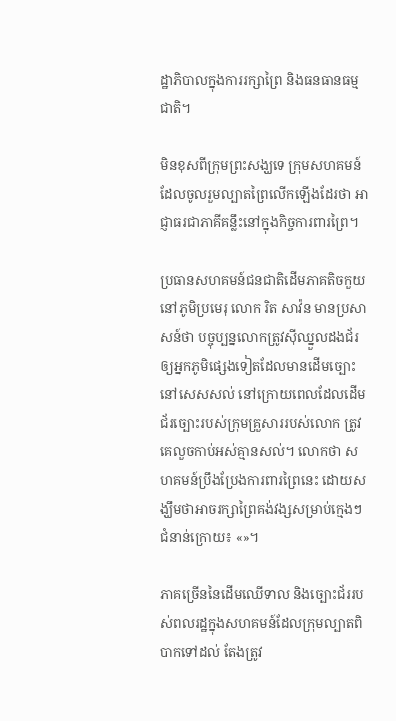ដ្ឋាភិបាលក្នុងការរក្សាព្រៃ និងធនធានធម្មជាតិ។

មិនខុសពីក្រុមព្រះសង្ឃទេ ក្រុមសហគមន៍ដែលចូលរួមល្បាតព្រៃលើកឡើងដែរថា អាជ្ញាធរជាភាគីគន្លឹះនៅក្នុងកិច្ចការពារព្រៃ។

ប្រធានសហគមន៍ជនជាតិដើមភាគតិចកួយ នៅភូមិប្រមេរុ លោក រិត សាវ៉ន មានប្រសាសន៍ថា បច្ចុប្បន្នលោកត្រូវស៊ីឈ្នួលដងជ័រឲ្យអ្នកភូមិផ្សេងទៀតដែលមានដើមច្បោះនៅសេសសល់ នៅក្រោយពេលដែលដើមជ័រច្បោះរបស់ក្រុមគ្រួសាររបស់លោក ត្រូវគេលួចកាប់អស់គ្មានសល់។ លោកថា សហគមន៍ប្រឹងប្រែងការពារព្រៃនេះ ដោយសង្ឃឹមថាអាចរក្សាព្រៃគង់វង្សសម្រាប់ក្មេងៗជំនាន់ក្រោយ៖ «»។

ភាគច្រើននៃដើមឈើទាល និងច្បោះជ័ររបស់ពលរដ្ឋក្នុងសហគមន៍ដែលក្រុមល្បាតពិបាកទៅដល់ តែងត្រូវ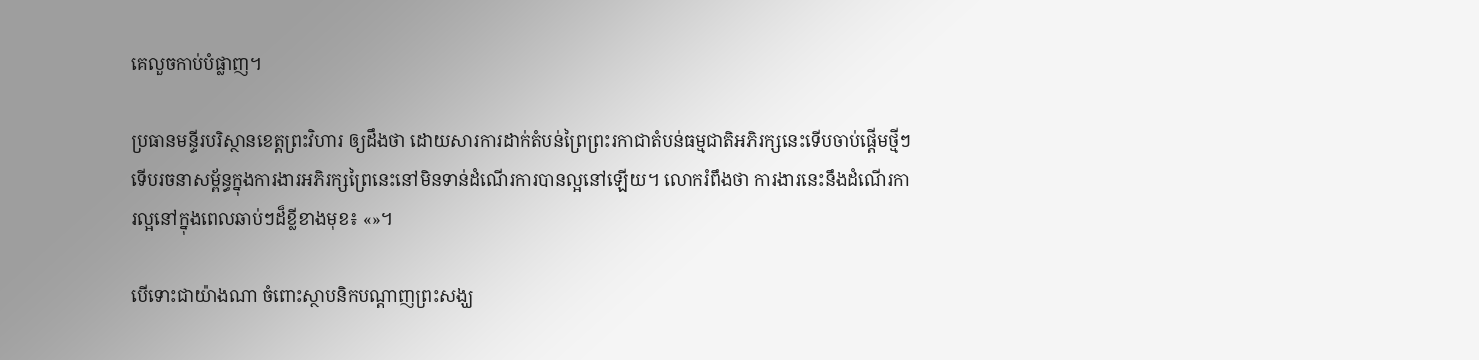គេលួចកាប់បំផ្លាញ។

ប្រធានមន្ទីរបរិស្ថានខេត្តព្រះវិហារ ឲ្យដឹងថា ដោយសារការដាក់តំបន់ព្រៃព្រះរកាជាតំបន់ធម្មជាតិអភិរក្សនេះទើបចាប់ផ្ដើមថ្មីៗ ទើបរចនាសម្ព័ន្ធក្នុងការងារអភិរក្សព្រៃនេះនៅមិនទាន់ដំណើរការបានល្អនៅឡើយ។ លោករំពឹងថា ការងារនេះនឹងដំណើរការល្អនៅក្នុងពេលឆាប់ៗដ៏ខ្លីខាងមុខ៖ «»។

បើទោះជាយ៉ាងណា ចំពោះស្ថាបនិកបណ្ដាញព្រះសង្ឃ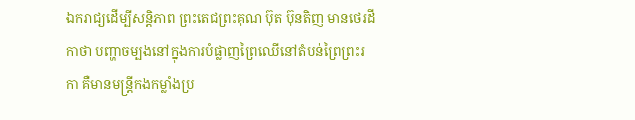ឯករាជ្យដើម្បីសន្តិភាព ព្រះតេជព្រះគុណ ប៊ុត ប៊ុនតិញ មានថេរដីកាថា បញ្ហាចម្បងនៅក្នុងការបំផ្លាញព្រៃឈើនៅតំបន់ព្រៃព្រះរកា គឺមានមន្ត្រីកងកម្លាំងប្រ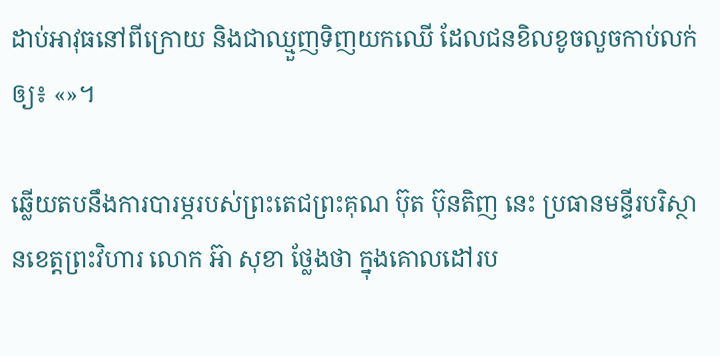ដាប់អាវុធនៅពីក្រោយ និងជាឈ្មួញទិញយកឈើ ដែលជនខិលខូចលួចកាប់លក់ឲ្យ៖ «»។

ឆ្លើយតបនឹងការបារម្ភរបស់ព្រះតេជព្រះគុណ ប៊ុត ប៊ុនតិញ នេះ ប្រធានមន្ទីរបរិស្ថានខេត្តព្រះវិហារ លោក អ៊ា សុខា ថ្លែងថា ក្នុងគោលដៅរប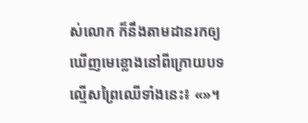ស់លោក ក៏នឹងតាមដានរកឲ្យឃើញមេខ្លោងនៅពីក្រោយបទល្មើសព្រៃឈើទាំងនេះ៖ «»។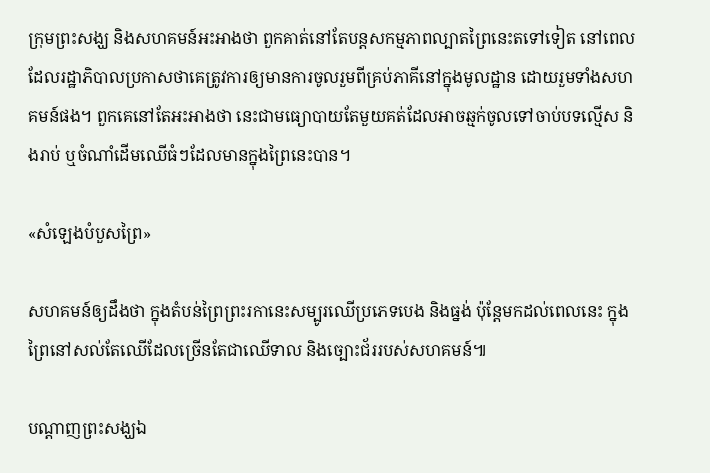ក្រុមព្រះសង្ឃ និងសហគមន៍អះអាងថា ពួកគាត់នៅតែបន្តសកម្មភាពល្បាតព្រៃនេះតទៅទៀត នៅពេលដែលរដ្ឋាភិបាលប្រកាសថាគេត្រូវការឲ្យមានការចូលរួមពីគ្រប់ភាគីនៅក្នុងមូលដ្ឋាន ដោយរួមទាំងសហគមន៍ផង។ ពួកគេនៅតែអះអាងថា នេះជាមធ្យោបាយតែមួយគត់ដែលអាចឆ្មក់ចូលទៅចាប់បទល្មើស និងរាប់ ឬចំណាំដើមឈើធំៗដែលមានក្នុងព្រៃនេះបាន។

«សំឡេងបំបួសព្រៃ»

សហគមន៍ឲ្យដឹងថា ក្នុងតំបន់ព្រៃព្រះរកានេះសម្បូរឈើប្រភេទបេង និងធ្នង់ ប៉ុន្តែមកដល់ពេលនេះ ក្នុងព្រៃនៅសល់តែឈើដែលច្រើនតែជាឈើទាល និងច្បោះជ័ររបស់សហគមន៍៕

បណ្ដាញព្រះសង្ឃឯ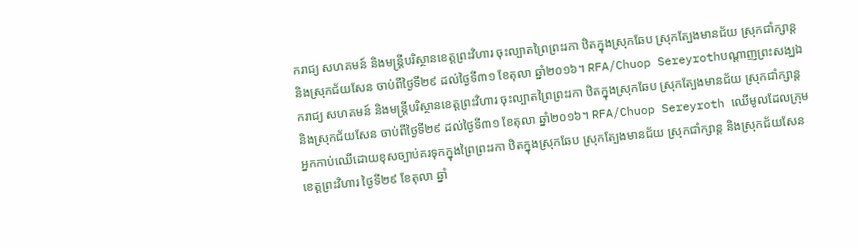ករាជ្យ សហគមន៍ និងមន្ត្រីបរិស្ថានខេត្តព្រះវិហារ ចុះល្បាតព្រៃព្រះរកា ឋិតក្នុងស្រុកឆែប ស្រុកត្បែងមានជ័យ ស្រុកជាំក្សាន្ត និងស្រុកជ័យសែន ចាប់ពីថ្ងៃទី២៩ ដល់ថ្ងៃទី៣១ ខែតុលា ឆ្នាំ២០១៦។ RFA/Chuop Sereyrothបណ្ដាញព្រះសង្ឃឯករាជ្យ សហគមន៍ និងមន្ត្រីបរិស្ថានខេត្តព្រះវិហារ ចុះល្បាតព្រៃព្រះរកា ឋិតក្នុងស្រុកឆែប ស្រុកត្បែងមានជ័យ ស្រុកជាំក្សាន្ត និងស្រុកជ័យសែន ចាប់ពីថ្ងៃទី២៩ ដល់ថ្ងៃទី៣១ ខែតុលា ឆ្នាំ២០១៦។ RFA/Chuop Sereyroth ឈើមូលដែលក្រុមអ្នកកាប់ឈើដោយខុសច្បាប់គរទុកក្នុងព្រៃព្រះរកា ឋិតក្នុងស្រុកឆែប ស្រុកត្បែងមានជ័យ ស្រុកជាំក្សាន្ត និងស្រុកជ័យសែន ខេត្តព្រះវិហារ ថ្ងៃទី២៩ ខែតុលា ឆ្នាំ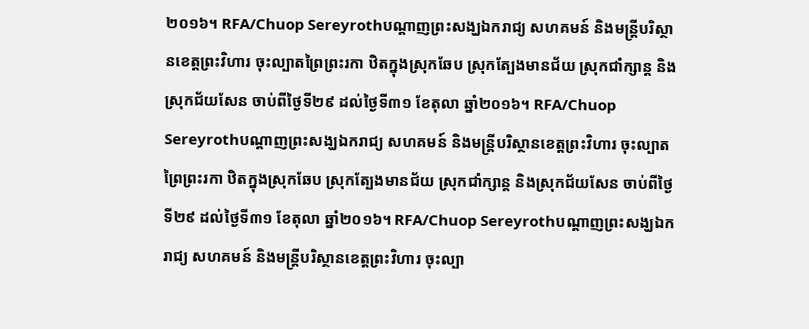២០១៦។ RFA/Chuop Sereyrothបណ្ដាញព្រះសង្ឃឯករាជ្យ សហគមន៍ និងមន្ត្រីបរិស្ថានខេត្តព្រះវិហារ ចុះល្បាតព្រៃព្រះរកា ឋិតក្នុងស្រុកឆែប ស្រុកត្បែងមានជ័យ ស្រុកជាំក្សាន្ត និងស្រុកជ័យសែន ចាប់ពីថ្ងៃទី២៩ ដល់ថ្ងៃទី៣១ ខែតុលា ឆ្នាំ២០១៦។ RFA/Chuop Sereyrothបណ្ដាញព្រះសង្ឃឯករាជ្យ សហគមន៍ និងមន្ត្រីបរិស្ថានខេត្តព្រះវិហារ ចុះល្បាតព្រៃព្រះរកា ឋិតក្នុងស្រុកឆែប ស្រុកត្បែងមានជ័យ ស្រុកជាំក្សាន្ត និងស្រុកជ័យសែន ចាប់ពីថ្ងៃទី២៩ ដល់ថ្ងៃទី៣១ ខែតុលា ឆ្នាំ២០១៦។ RFA/Chuop Sereyrothបណ្ដាញព្រះសង្ឃឯករាជ្យ សហគមន៍ និងមន្ត្រីបរិស្ថានខេត្តព្រះវិហារ ចុះល្បា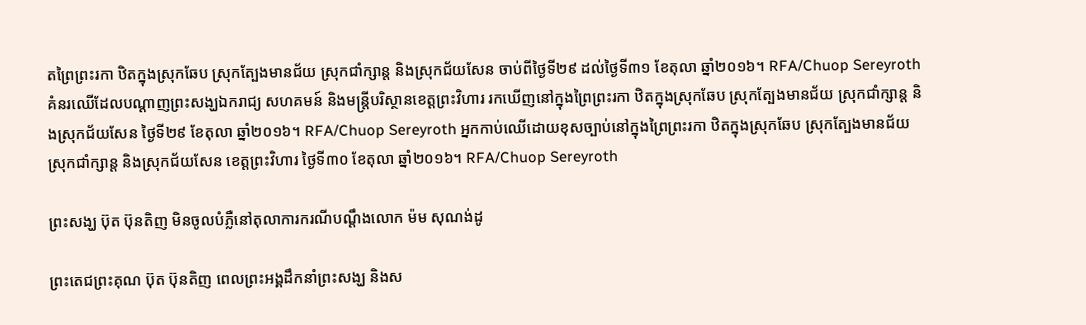តព្រៃព្រះរកា ឋិតក្នុងស្រុកឆែប ស្រុកត្បែងមានជ័យ ស្រុកជាំក្សាន្ត និងស្រុកជ័យសែន ចាប់ពីថ្ងៃទី២៩ ដល់ថ្ងៃទី៣១ ខែតុលា ឆ្នាំ២០១៦។ RFA/Chuop Sereyroth គំនរឈើដែលបណ្ដាញព្រះសង្ឃឯករាជ្យ សហគមន៍ និងមន្ត្រីបរិស្ថានខេត្តព្រះវិហារ រកឃើញនៅក្នុងព្រៃព្រះរកា ឋិតក្នុងស្រុកឆែប ស្រុកត្បែងមានជ័យ ស្រុកជាំក្សាន្ត និងស្រុកជ័យសែន ថ្ងៃទី២៩ ខែតុលា ឆ្នាំ២០១៦។ RFA/Chuop Sereyroth អ្នកកាប់ឈើដោយខុសច្បាប់នៅក្នុងព្រៃព្រះរកា ឋិតក្នុងស្រុកឆែប ស្រុកត្បែងមានជ័យ ស្រុកជាំក្សាន្ត និងស្រុកជ័យសែន ខេត្តព្រះវិហារ ថ្ងៃទី៣០ ខែតុលា ឆ្នាំ២០១៦។ RFA/Chuop Sereyroth

ព្រះសង្ឃ ប៊ុត ប៊ុនតិញ មិនចូលបំភ្លឺនៅតុលាការករណីបណ្ដឹងលោក ម៉ម សុណង់ដូ

ព្រះតេជព្រះគុណ ប៊ុត ប៊ុនតិញ ពេលព្រះអង្គដឹកនាំព្រះសង្ឃ និងស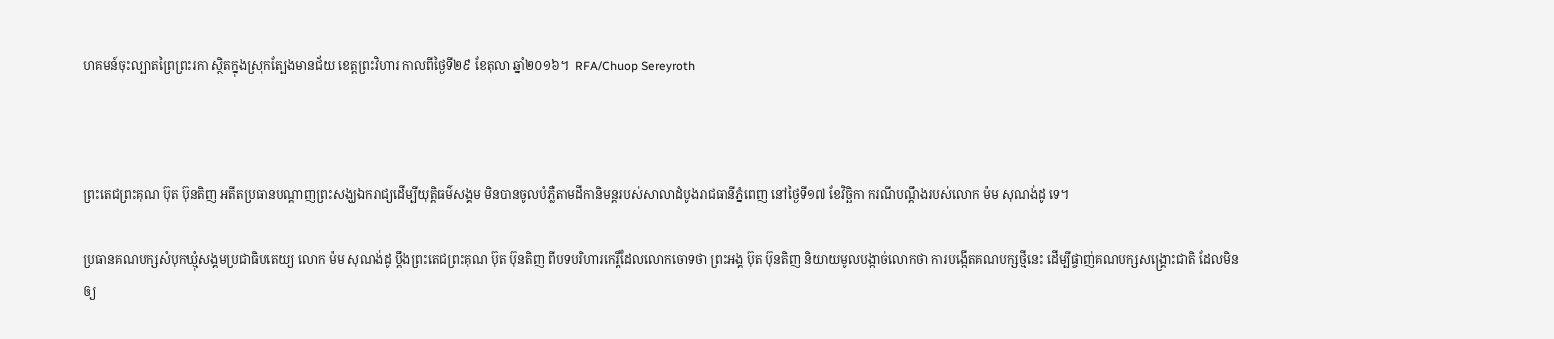ហគមន៍ចុះល្បាតព្រៃព្រះរកា ស្ថិតក្នុងស្រុកត្បែងមានជ័យ ខេត្តព្រះវិហារ កាលពីថ្ងៃទី២៩ ខែតុលា ឆ្នាំ២០១៦។  RFA/Chuop Sereyroth



ព្រះតេជព្រះគុណ ប៊ុត ប៊ុនតិញ អតីតប្រធានបណ្តាញព្រះសង្ឃឯករាជ្យដើម្បីយុត្តិធម៌សង្គម មិនបានចូលបំភ្លឺតាមដីកានិមន្តរបស់សាលាដំបូងរាជធានីភ្នំពេញ នៅថ្ងៃទី១៧ ខែវិច្ឆិកា ករណីបណ្ដឹងរបស់លោក ម៉ម សុណង់ដូ ទេ។

ប្រធានគណបក្សសំបុកឃ្មុំសង្គមប្រជាធិបតេយ្យ លោក ម៉ម សុណង់ដូ ប្តឹងព្រះតេជព្រះគុណ ប៊ុត ប៊ុនតិញ ពីបទបរិហារកេរ្តិ៍ដែលលោកចោទថា ព្រះអង្គ ប៊ុត ប៊ុនតិញ និយាយមូលបង្កាច់លោកថា ការបង្កើតគណបក្សថ្មីនេះ ដើម្បីផ្ចាញ់គណបក្សសង្គ្រោះជាតិ ដែលមិនឲ្យ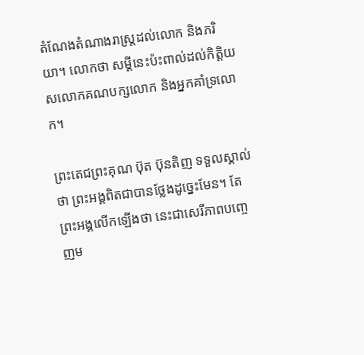តំណែងតំណាងរាស្ត្រដល់លោក និងភរិយា។ លោកថា សម្ដីនេះប៉ះពាល់ដល់កិត្តិយសលោកគណបក្សលោក និងអ្នកគាំទ្រលោក។

ព្រះតេជព្រះគុណ ប៊ុត ប៊ុនតិញ ទទួលស្គាល់ថា ព្រះអង្គពិតជាបានថ្លែងដូច្នេះមែន។ តែព្រះអង្គលើកឡើងថា នេះជាសេរីភាពបញ្ចេញម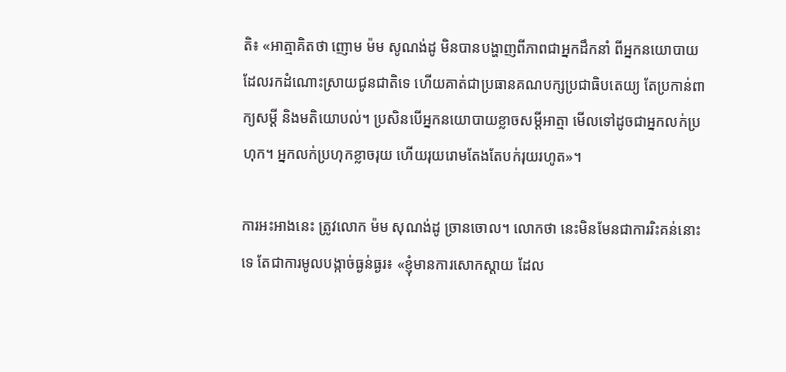តិ៖ «អាត្មាគិតថា ញោម ម៉ម សូណង់ដូ មិនបានបង្ហាញពីភាពជាអ្នកដឹកនាំ ពីអ្នកនយោបាយដែលរកដំណោះស្រាយជូនជាតិទេ ហើយគាត់ជាប្រធានគណបក្សប្រជាធិបតេយ្យ តែប្រកាន់ពាក្យសម្ដី និងមតិយោបល់។ ប្រសិនបើអ្នកនយោបាយខ្លាចសម្ដីអាត្មា មើលទៅដូចជាអ្នកលក់ប្រហុក។ អ្នកលក់ប្រហុកខ្លាចរុយ ហើយរុយរោមតែងតែបក់រុយរហូត»។

ការអះអាងនេះ ត្រូវលោក ម៉ម សុណង់ដូ ច្រានចោល។ លោកថា នេះមិនមែនជាការរិះគន់នោះទេ តែជាការមូលបង្កាច់ធ្ងន់ធ្ងរ៖ «ខ្ញុំមានការសោកស្ដាយ ដែល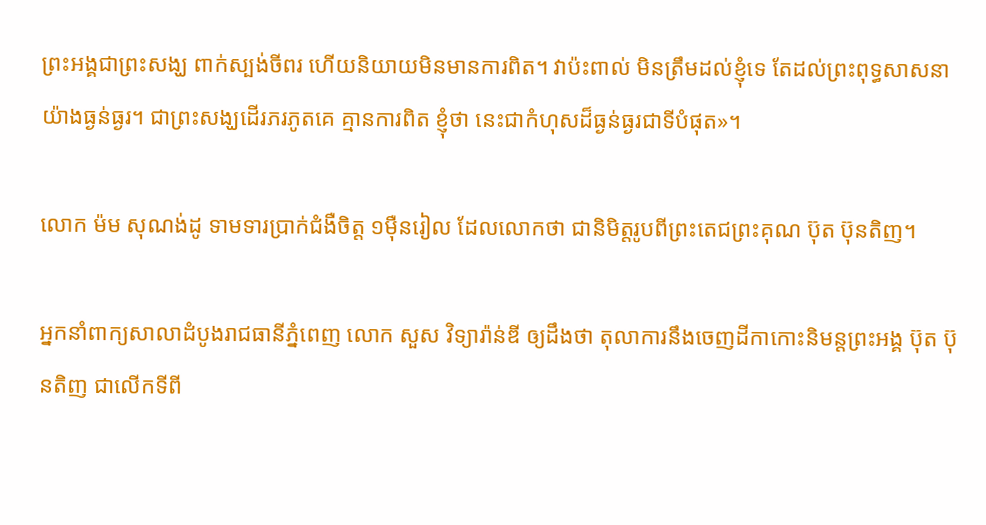ព្រះអង្គជាព្រះសង្ឃ ពាក់ស្បង់ចីពរ ហើយនិយាយមិនមានការពិត។ វាប៉ះពាល់ មិនត្រឹមដល់ខ្ញុំទេ តែដល់ព្រះពុទ្ធសាសនាយ៉ាងធ្ងន់ធ្ងរ។ ជាព្រះសង្ឃដើរភរភូតគេ គ្មានការពិត ខ្ញុំថា នេះជាកំហុសដ៏ធ្ងន់ធ្ងរជាទីបំផុត»។

លោក ម៉ម សុណង់ដូ ទាមទារប្រាក់ជំងឺចិត្ត ១ម៉ឺនរៀល ដែលលោកថា ជានិមិត្តរូបពីព្រះតេជព្រះគុណ ប៊ុត ប៊ុនតិញ។

អ្នកនាំពាក្យសាលាដំបូងរាជធានីភ្នំពេញ លោក សួស វិទ្យារ៉ាន់ឌី ឲ្យដឹងថា តុលាការនឹងចេញដីកាកោះនិមន្តព្រះអង្គ ប៊ុត ប៊ុនតិញ ជាលើកទីពី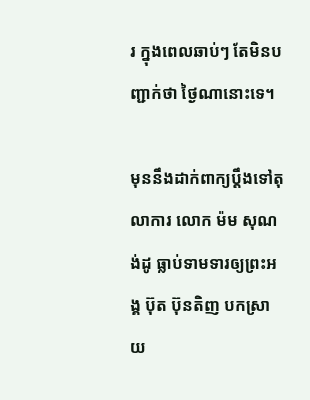រ ក្នុងពេលឆាប់ៗ តែមិនបញ្ជាក់ថា ថ្ងៃណានោះទេ។

មុននឹងដាក់ពាក្យប្ដឹងទៅតុលាការ លោក ម៉ម សុណង់ដូ ធ្លាប់ទាមទារឲ្យព្រះអង្គ ប៊ុត ប៊ុនតិញ បកស្រាយ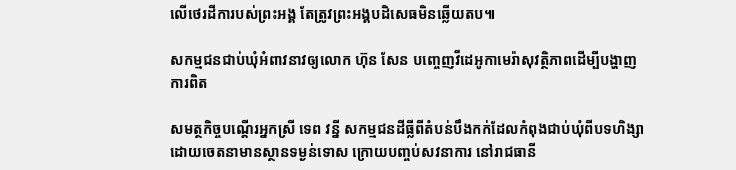លើថេរដីការបស់ព្រះអង្គ តែត្រូវព្រះអង្គបដិសេធមិនឆ្លើយតប៕

សកម្មជនជាប់ឃុំអំពាវនាវឲ្យលោក ហ៊ុន សែន បញ្ចេញវីដេអូកាមេរ៉ាសុវត្ថិភាពដើម្បីបង្ហាញការពិត

សមត្ថកិច្ចបណ្តើរអ្នកស្រី ទេព វន្នី សកម្មជនដីធ្លីពីតំបន់បឹងកក់ដែលកំពុងជាប់ឃុំពីបទហិង្សាដោយចេតនាមានស្ថានទម្ងន់ទោស ក្រោយបញ្ចប់សវនាការ នៅរាជធានី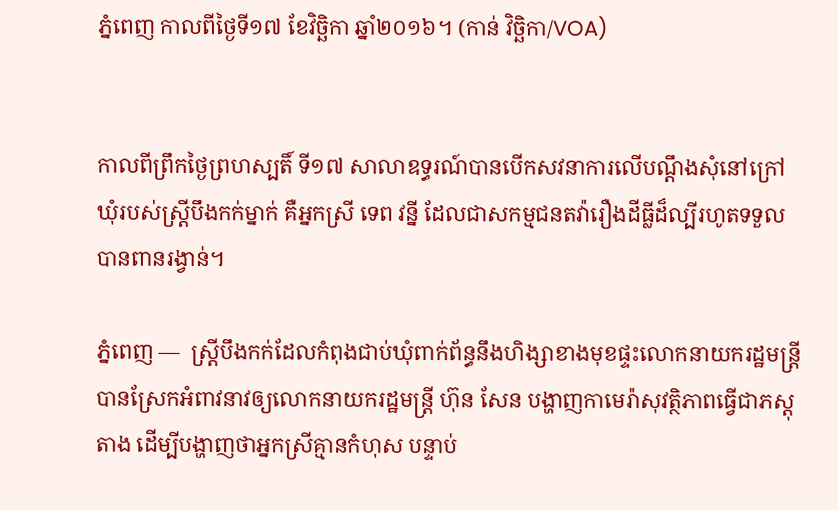ភ្នំពេញ កាលពីថ្ងៃទី១៧ ខែវិច្ឆិកា ឆ្នាំ២០១៦។ (កាន់ វិច្ឆិកា/VOA)


កាលពីព្រឹកថ្ងៃព្រហស្បតិ៍ ទី១៧ សាលាឧទ្ធរណ៍បានបើកសវនាការលើបណ្ដឹងសុំនៅក្រៅឃុំរបស់ស្ត្រីបឹងកក់ម្នាក់ គឺអ្នកស្រី ទេព វន្នី ដែលជាសកម្មជនតវ៉ារឿងដីធ្លីដ៏ល្បីរហូតទទួលបានពានរង្វាន់។

ភ្នំពេញ —  ស្ត្រីបឹងកក់ដែលកំពុងជាប់ឃុំពាក់ព័ន្ធនឹងហិង្សាខាងមុខផ្ទះលោកនាយករដ្ឋមន្ត្រី បានស្រែកអំពាវនាវឲ្យលោកនាយករដ្ឋមន្ត្រី ហ៊ុន សែន បង្ហាញកាមេរ៉ាសុវត្ថិភាពធ្វើជាភស្តុតាង ដើម្បីបង្ហាញថាអ្នកស្រីគ្មានកំហុស បន្ទាប់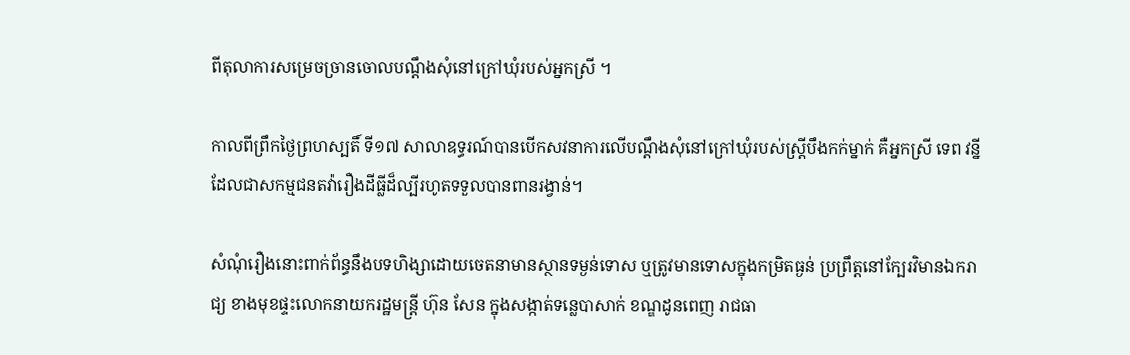ពីតុលាការសម្រេចច្រានចោលបណ្ដឹងសុំនៅក្រៅឃុំរបស់អ្នកស្រី ។

កាលពីព្រឹកថ្ងៃព្រហស្បតិ៍ ទី១៧ សាលាឧទ្ធរណ៍បានបើកសវនាការលើបណ្ដឹងសុំនៅក្រៅឃុំរបស់ស្ត្រីបឹងកក់ម្នាក់ គឺអ្នកស្រី ទេព វន្នី ដែលជាសកម្មជនតវ៉ារឿងដីធ្លីដ៏ល្បីរហូតទទួលបានពានរង្វាន់។

សំណុំរឿងនោះពាក់ព័ន្ធនឹងបទហិង្សាដោយចេតនាមានស្ថានទម្ងន់ទោស ឬត្រូវមានទោសក្នុងកម្រិតធ្ងន់ ប្រព្រឹត្តនៅក្បែរវិមានឯករាជ្យ ខាងមុខផ្ទះលោកនាយករដ្ឋមន្ត្រី ហ៊ុន សែន ក្នុងសង្កាត់ទន្លេបាសាក់ ខណ្ឌដូនពេញ រាជធា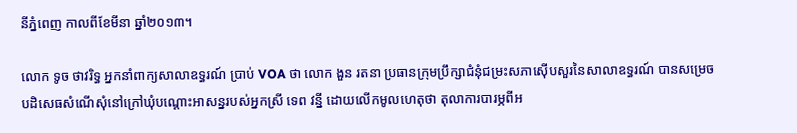នីភ្នំពេញ កាលពីខែមីនា ឆ្នាំ២០១៣។

លោក ទូច ថាវរិទ្ធ អ្នកនាំពាក្យសាលាឧទ្ធរណ៍ ប្រាប់ VOA ថា លោក ងួន រតនា ប្រធានក្រុមប្រឹក្សាជំនុំជម្រះសភាស៊ើបសួរនៃសាលាឧទ្ធរណ៍ បានសម្រេចបដិសេធសំណើសុំនៅក្រៅឃុំបណ្ដោះអាសន្នរបស់អ្នកស្រី ទេព វន្នី ដោយលើកមូលហេតុថា តុលាការបារម្ភពីអ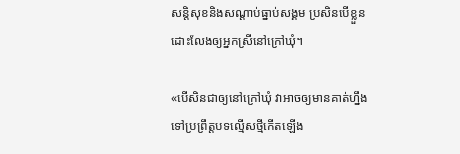សន្តិសុខនិងសណ្ដាប់ធ្នាប់សង្គម ប្រសិនបើខ្លួនដោះលែងឲ្យអ្នកស្រីនៅក្រៅឃុំ។

«បើសិនជាឲ្យនៅក្រៅឃុំ វាអាចឲ្យមានគាត់ហ្នឹងទៅប្រព្រឹត្តបទល្មើសថ្មីកើតឡើង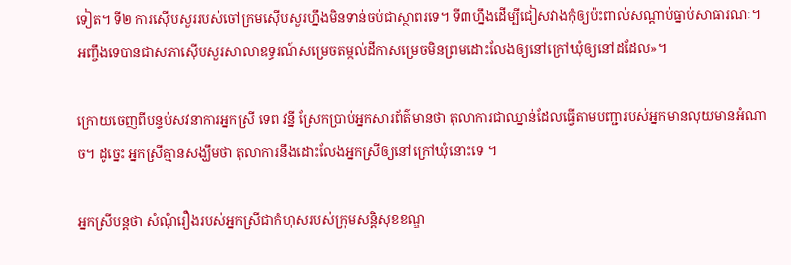ទៀត។ ទី២ ការស៊ើបសួររបស់ចៅក្រមស៊ើបសួរហ្នឹងមិនទាន់ចប់ជាស្ថាពរទេ។ ទី៣ហ្នឹងដើម្បីជៀសវាងកុំឲ្យប៉ះពាល់សណ្ដាប់ធ្នាប់សាធារណៈ។ អញ្ចឹងទេបានជាសភាស៊ើបសួរសាលាឧទ្ធរណ៍សម្រេចតម្កល់ដីកាសម្រេចមិនព្រមដោះលែងឲ្យនៅក្រៅឃុំឲ្យនៅដដែល»។

ក្រោយចេញពីបន្ទប់សវនាការអ្នកស្រី ទេព វន្នី ស្រែកប្រាប់អ្នកសារព័ត៌មានថា តុលាការជាឈ្នាន់ដែលធ្វើតាមបញ្ជារបស់អ្នកមានលុយមានអំណាច។ ដូច្នេះ អ្នកស្រីគ្មានសង្ឃឹមថា តុលាការនឹងដោះលែងអ្នកស្រីឲ្យនៅក្រៅឃុំនោះទេ ។

អ្នកស្រីបន្តថា សំណុំរឿងរបស់អ្នកស្រីជាកំហុសរបស់ក្រុមសន្តិសុខខណ្ឌ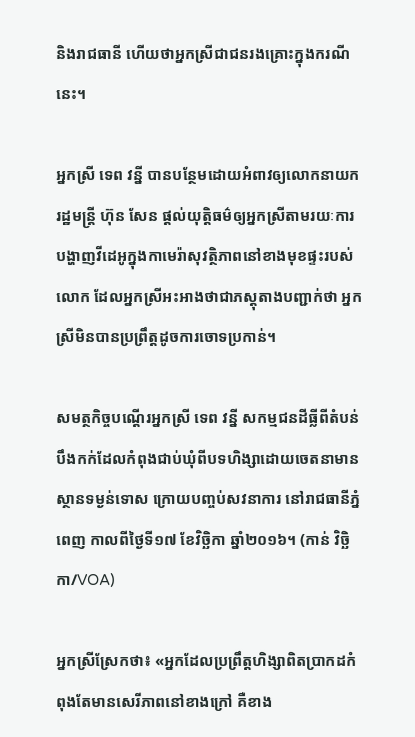និងរាជធានី ហើយថាអ្នកស្រីជាជនរងគ្រោះក្នុងករណីនេះ។

អ្នកស្រី ទេព វន្នី បានបន្ថែមដោយអំពាវឲ្យលោកនាយករដ្ឋមន្ត្រី ហ៊ុន សែន ផ្ដល់យុត្តិធម៌ឲ្យអ្នកស្រីតាមរយៈការបង្ហាញវីដេអូក្នុងកាមេរ៉ាសុវត្ថិភាពនៅខាងមុខផ្ទះរបស់លោក ដែលអ្នកស្រីអះអាងថាជាភស្តុតាងបញ្ជាក់ថា អ្នកស្រីមិនបានប្រព្រឹត្តដូចការចោទប្រកាន់។

សមត្ថកិច្ចបណ្តើរអ្នកស្រី ទេព វន្នី សកម្មជនដីធ្លីពីតំបន់បឹងកក់ដែលកំពុងជាប់ឃុំពីបទហិង្សាដោយចេតនាមានស្ថានទម្ងន់ទោស ក្រោយបញ្ចប់សវនាការ នៅរាជធានីភ្នំពេញ កាលពីថ្ងៃទី១៧ ខែវិច្ឆិកា ឆ្នាំ២០១៦។ (កាន់ វិច្ឆិកា/VOA)

អ្នកស្រីស្រែកថា៖ «អ្នកដែលប្រព្រឹត្តហិង្សាពិតប្រាកដកំពុងតែមានសេរីភាពនៅខាងក្រៅ គឺខាង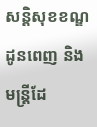សន្តិសុខខណ្ឌដូនពេញ និងមន្ត្រីដែ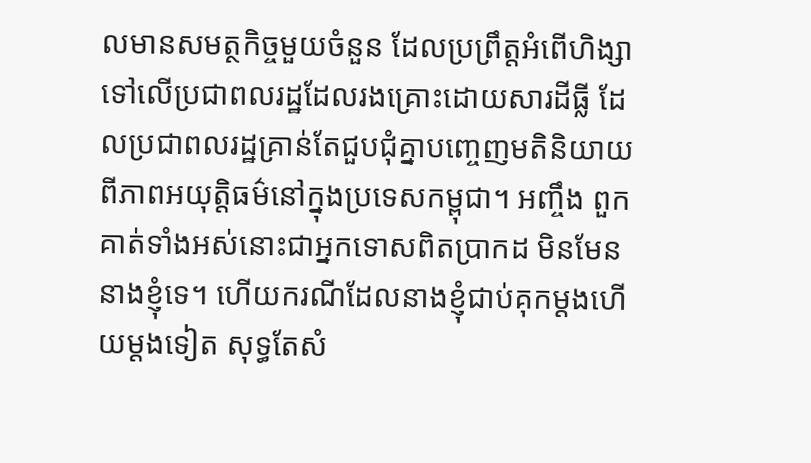លមានសមត្ថកិច្ចមួយចំនួន ដែលប្រព្រឹត្តអំពើហិង្សាទៅលើប្រជាពលរដ្ឋដែលរងគ្រោះដោយសារដីធ្លី ដែលប្រជាពលរដ្ឋគ្រាន់តែជួបជុំគ្នាបញ្ចេញមតិនិយាយពីភាពអយុត្តិធម៌នៅក្នុងប្រទេសកម្ពុជា។ អញ្ចឹង ពួកគាត់ទាំងអស់នោះជាអ្នកទោសពិតប្រាកដ មិនមែននាងខ្ញុំទេ។ ហើយករណីដែលនាងខ្ញុំជាប់គុកម្ដងហើយម្ដងទៀត សុទ្ធតែសំ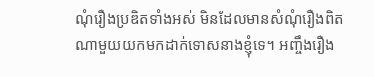ណុំរឿងប្រឌិតទាំងអស់ មិនដែលមានសំណុំរឿងពិតណាមួយយកមកដាក់ទោសនាងខ្ញុំទេ។ អញ្ចឹងរឿង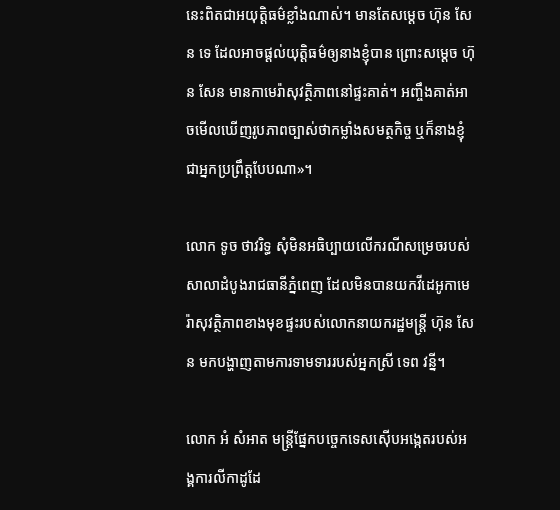នេះពិតជាអយុត្តិធម៌ខ្លាំងណាស់។ មានតែសម្ដេច ហ៊ុន សែន ទេ ដែលអាចផ្ដល់យុត្តិធម៌ឲ្យនាងខ្ញុំបាន ព្រោះសម្ដេច ហ៊ុន សែន មានកាមេរ៉ាសុវត្ថិភាពនៅផ្ទះគាត់។ អញ្ចឹងគាត់អាចមើលឃើញរូបភាពច្បាស់ថាកម្លាំងសមត្ថកិច្ច ឬក៏នាងខ្ញុំជាអ្នកប្រព្រឹត្តបែបណា»។

លោក ទូច ថាវរិទ្ធ សុំមិនអធិប្បាយលើករណីសម្រេចរបស់សាលាដំបូងរាជធានីភ្នំពេញ ដែលមិនបានយកវីដេអូកាមេរ៉ាសុវត្ថិភាពខាងមុខផ្ទះរបស់លោកនាយករដ្ឋមន្ត្រី ហ៊ុន សែន មកបង្ហាញតាមការទាមទាររបស់អ្នកស្រី ទេព វន្នី។

លោក អំ សំអាត មន្ត្រីផ្នែកបច្ចេកទេសស៊ើបអង្កេតរបស់អង្គការលីកាដូដែ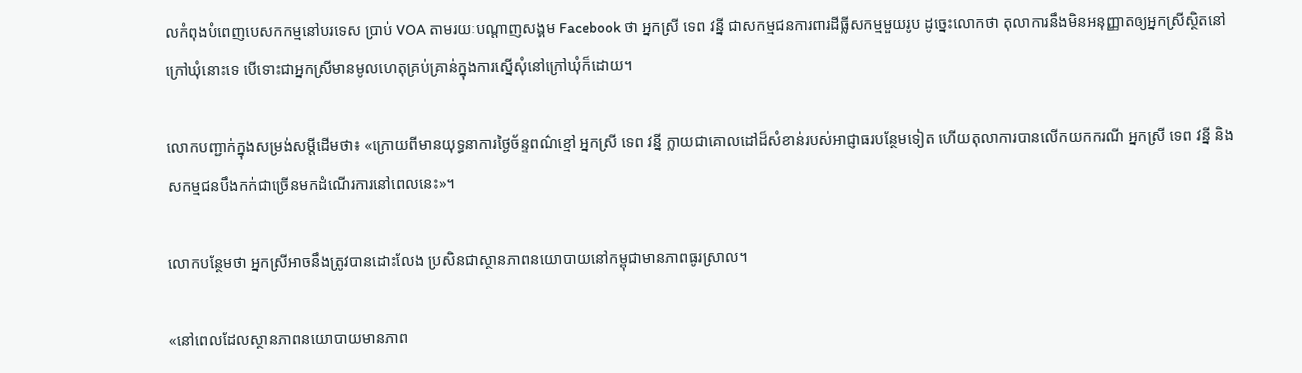លកំពុងបំពេញបេសកកម្មនៅបរទេស ប្រាប់ VOA តាមរយៈបណ្ដាញសង្គម Facebook ថា អ្នកស្រី ទេព វន្នី ជាសកម្មជនការពារដីធ្លីសកម្មមួយរូប ដូច្នេះលោកថា តុលាការនឹងមិនអនុញ្ញាតឲ្យអ្នកស្រីស្ថិតនៅក្រៅឃុំនោះទេ បើទោះជាអ្នកស្រីមានមូលហេតុគ្រប់គ្រាន់ក្នុងការស្នើសុំនៅក្រៅឃុំក៏ដោយ។

លោកបញ្ជាក់ក្នុងសម្រង់សម្ដីដើមថា៖ «ក្រោយពីមានយុទ្ធនាការថ្ងៃច័ន្ទពណ៌ខ្មៅ អ្នកស្រី ទេព វន្នី ក្លាយជាគោលដៅដ៏សំខាន់របស់អាជ្ញាធរបន្ថែមទៀត ហើយតុលាការបានលើកយកករណី អ្នកស្រី ទេព វន្នី និងសកម្មជនបឹងកក់ជាច្រើនមកដំណើរការនៅពេលនេះ»។

លោកបន្ថែមថា អ្នកស្រីអាចនឹងត្រូវបានដោះលែង ប្រសិនជាស្ថានភាពនយោបាយនៅកម្ពុជាមានភាពធូរស្រាល។

«នៅពេលដែលស្ថានភាពនយោបាយមានភាព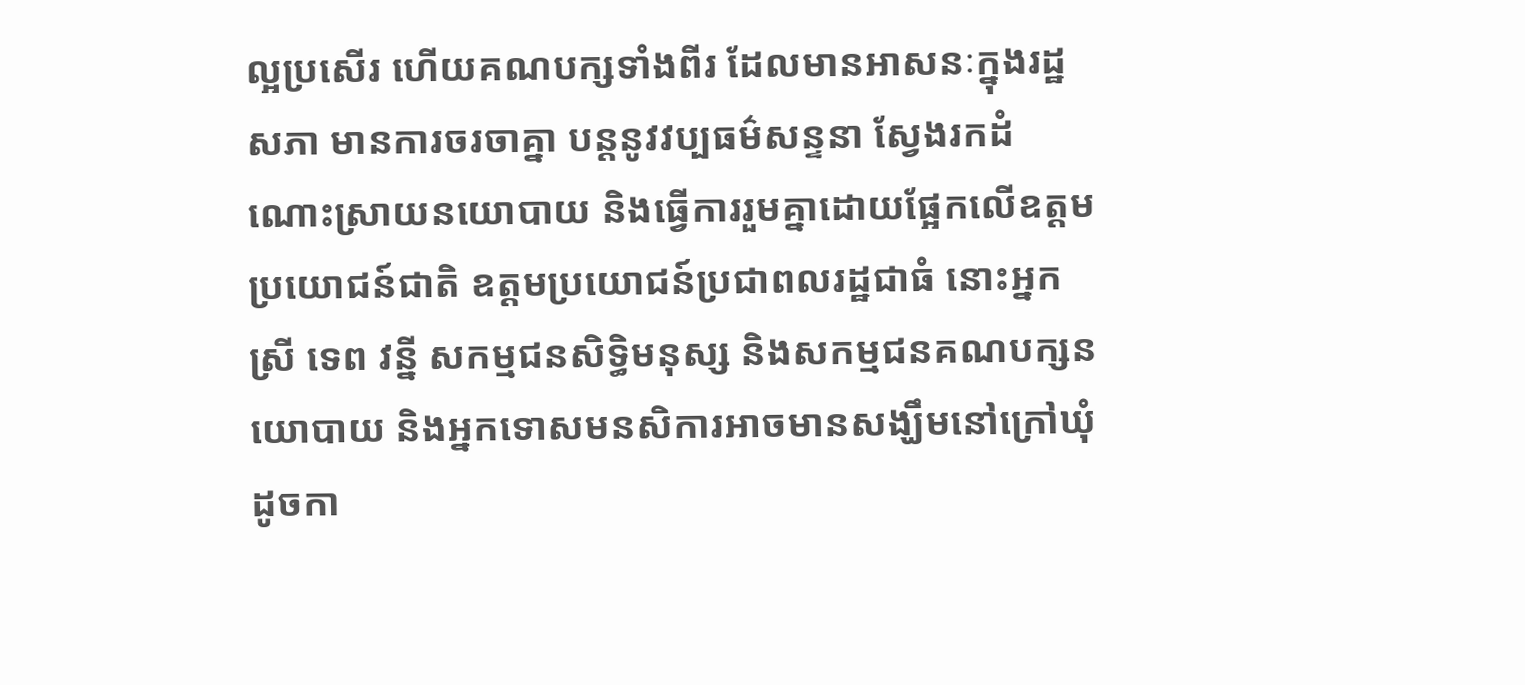ល្អប្រសើរ ហើយគណបក្សទាំងពីរ ដែលមានអាសនៈក្នុងរដ្ឋសភា មានការចរចាគ្នា បន្តនូវវប្បធម៌សន្ទនា ស្វែងរកដំណោះស្រាយនយោបាយ និងធ្វើការរួមគ្នាដោយផ្អែកលើឧត្ដមប្រយោជន៍ជាតិ ឧត្ដមប្រយោជន៍ប្រជាពលរដ្ឋជាធំ នោះអ្នកស្រី ទេព វន្នី សកម្មជនសិទ្ធិមនុស្ស និងសកម្មជនគណបក្សនយោបាយ និងអ្នកទោសមនសិការអាចមានសង្ឃឹមនៅក្រៅឃុំដូចកា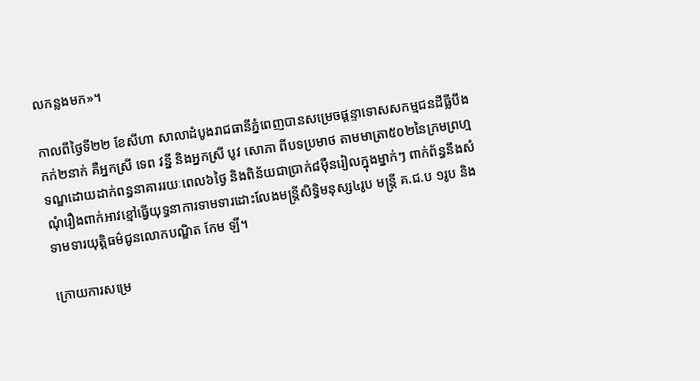លកន្លងមក»។

កាលពីថ្ងៃទី២២ ខែសីហា សាលាដំបូងរាជធានីភ្នំពេញបានសម្រេចផ្ដន្ទាទោសសកម្មជនដីធ្លីបឹងកក់២នាក់ គឺអ្នកស្រី ទេព វន្នី និងអ្នកស្រី បូវ សោភា ពីបទប្រមាថ តាមមាត្រា៥០២នៃក្រមព្រហ្មទណ្ឌដោយដាក់ពន្ធនាគាររយៈពេល៦ថ្ងៃ និងពិន័យជាប្រាក់៨ម៉ឺនរៀលក្នុងម្នាក់ៗ ពាក់ព័ន្ធនឹងសំណុំរឿងពាក់អាវខ្មៅធ្វើយុទ្ធនាការទាមទារដោះលែងមន្ត្រីសិទ្ធិមនុស្ស៤រូប មន្ត្រី គ.ជ.ប ១រូប និងទាមទារយុត្តិធម៌ជូនលោកបណ្ឌិត កែម ឡី។

ក្រោយការសម្រេ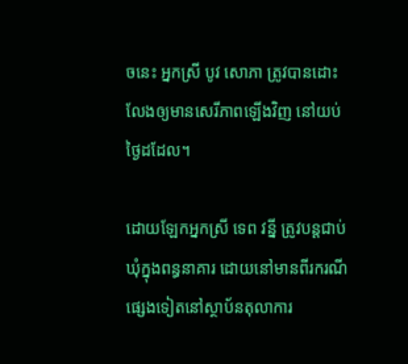ចនេះ អ្នកស្រី បូវ សោភា ត្រូវបានដោះលែងឲ្យមានសេរីភាពឡើងវិញ នៅយប់ថ្ងៃដដែល។

ដោយឡែកអ្នកស្រី ទេព វន្នី ត្រូវបន្តជាប់ឃុំក្នុងពន្ធនាគារ ដោយនៅមានពីរករណីផ្សេងទៀតនៅស្ថាប័នតុលាការ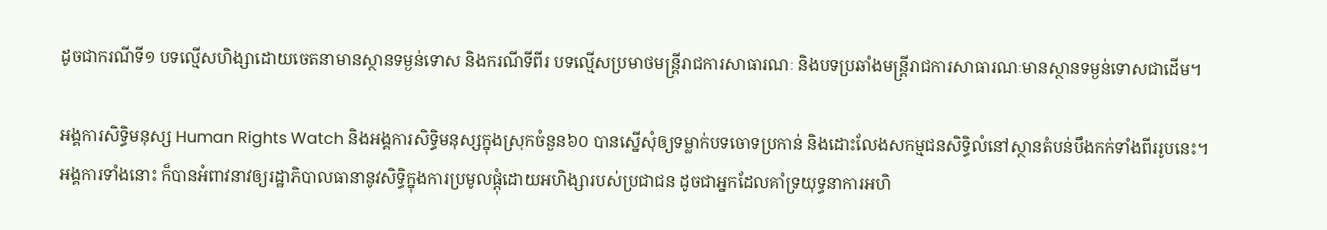ដូចជាករណីទី១ បទល្មើសហិង្សាដោយចេតនាមានស្ថានទម្ងន់ទោស និងករណីទីពីរ បទល្មើសប្រមាថមន្ត្រីរាជការសាធារណៈ និងបទប្រឆាំងមន្ត្រីរាជការសាធារណៈមានស្ថានទម្ងន់ទោសជាដើម។

អង្គការសិទ្ធិមនុស្ស Human Rights Watch និងអង្គការសិទ្ធិមនុស្សក្នុងស្រុកចំនួន៦០ បានស្នើសុំឲ្យទម្លាក់បទចោទប្រកាន់ និងដោះលែងសកម្មជនសិទ្ធិលំនៅស្ថានតំបន់បឹងកក់ទាំងពីររូបនេះ។
អង្គការទាំងនោះ ក៏បានអំពាវនាវឲ្យរដ្ឋាភិបាលធានានូវសិទ្ធិក្នុងការប្រមូលផ្ដុំដោយអហិង្សារបស់ប្រជាជន ដូចជាអ្នកដែលគាំទ្រយុទ្ធនាការអហិ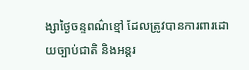ង្សាថ្ងៃចន្ទពណ៌ខ្មៅ ដែលត្រូវបានការពារដោយច្បាប់ជាតិ និងអន្តរ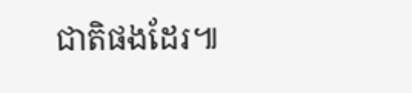ជាតិផងដែរ៕